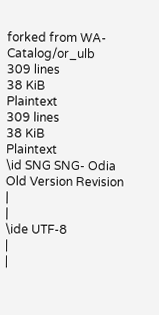forked from WA-Catalog/or_ulb
309 lines
38 KiB
Plaintext
309 lines
38 KiB
Plaintext
\id SNG SNG- Odia Old Version Revision
|
|
\ide UTF-8
|
|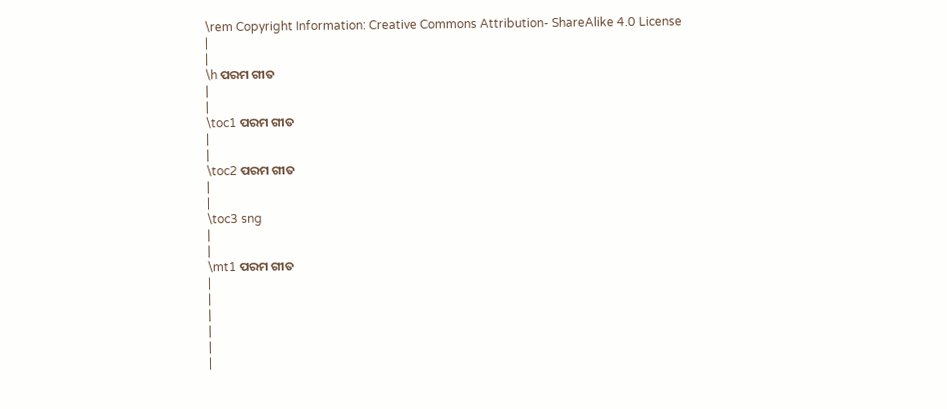\rem Copyright Information: Creative Commons Attribution- ShareAlike 4.0 License
|
|
\h ପରମ ଗୀତ
|
|
\toc1 ପରମ ଗୀତ
|
|
\toc2 ପରମ ଗୀତ
|
|
\toc3 sng
|
|
\mt1 ପରମ ଗୀତ
|
|
|
|
|
|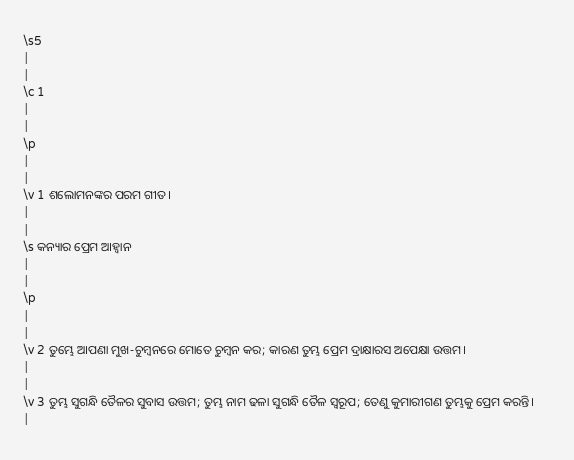\s5
|
|
\c 1
|
|
\p
|
|
\v 1 ଶଲୋମନଙ୍କର ପରମ ଗୀତ।
|
|
\s କନ୍ୟାର ପ୍ରେମ ଆହ୍ୱାନ
|
|
\p
|
|
\v 2 ତୁମ୍ଭେ ଆପଣା ମୁଖ-ଚୁମ୍ବନରେ ମୋତେ ଚୁମ୍ବନ କର; କାରଣ ତୁମ୍ଭ ପ୍ରେମ ଦ୍ରାକ୍ଷାରସ ଅପେକ୍ଷା ଉତ୍ତମ।
|
|
\v 3 ତୁମ୍ଭ ସୁଗନ୍ଧି ତୈଳର ସୁବାସ ଉତ୍ତମ; ତୁମ୍ଭ ନାମ ଢଳା ସୁଗନ୍ଧି ତୈଳ ସ୍ୱରୂପ; ତେଣୁ କୁମାରୀଗଣ ତୁମ୍ଭକୁ ପ୍ରେମ କରନ୍ତି।
|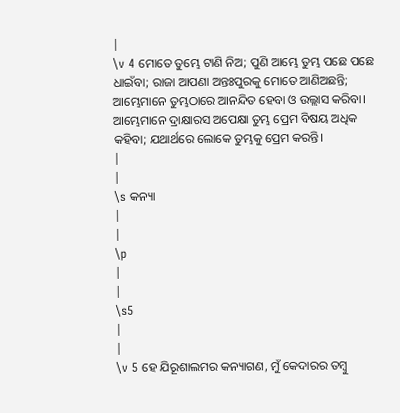|
\v 4 ମୋତେ ତୁମ୍ଭେ ଟାଣି ନିଅ; ପୁଣି ଆମ୍ଭେ ତୁମ୍ଭ ପଛେ ପଛେ ଧାଇଁବା; ରାଜା ଆପଣା ଅନ୍ତଃପୁରକୁ ମୋତେ ଆଣିଅଛନ୍ତି; ଆମ୍ଭେମାନେ ତୁମ୍ଭଠାରେ ଆନନ୍ଦିତ ହେବା ଓ ଉଲ୍ଲାସ କରିବା। ଆମ୍ଭେମାନେ ଦ୍ରାକ୍ଷାରସ ଅପେକ୍ଷା ତୁମ୍ଭ ପ୍ରେମ ବିଷୟ ଅଧିକ କହିବା; ଯଥାର୍ଥରେ ଲୋକେ ତୁମ୍ଭକୁ ପ୍ରେମ କରନ୍ତି।
|
|
\s କନ୍ୟା
|
|
\p
|
|
\s5
|
|
\v 5 ହେ ଯିରୂଶାଲମର କନ୍ୟାଗଣ, ମୁଁ କେଦାରର ତମ୍ବୁ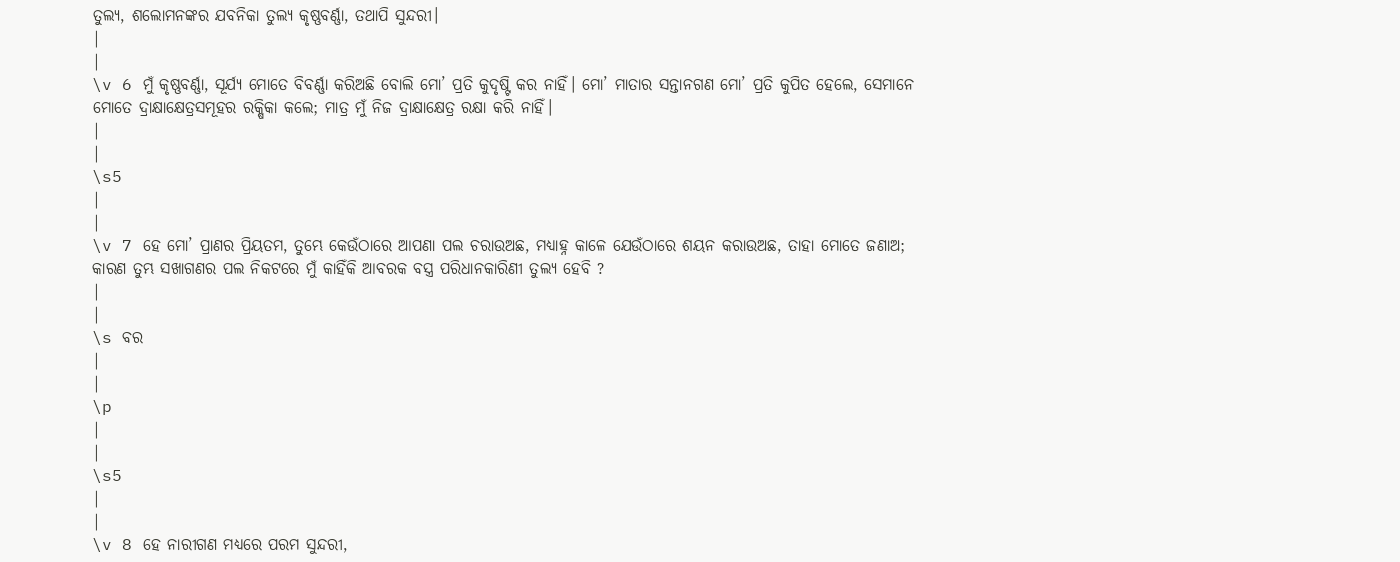ତୁଲ୍ୟ, ଶଲୋମନଙ୍କର ଯବନିକା ତୁଲ୍ୟ କୃଷ୍ଣବର୍ଣ୍ଣା, ତଥାପି ସୁନ୍ଦରୀ।
|
|
\v 6 ମୁଁ କୃଷ୍ଣବର୍ଣ୍ଣା, ସୂର୍ଯ୍ୟ ମୋତେ ବିବର୍ଣ୍ଣା କରିଅଛି ବୋଲି ମୋ’ ପ୍ରତି କୁଦୃଷ୍ଟି କର ନାହିଁ। ମୋ’ ମାତାର ସନ୍ତାନଗଣ ମୋ’ ପ୍ରତି କୁପିତ ହେଲେ, ସେମାନେ ମୋତେ ଦ୍ରାକ୍ଷାକ୍ଷେତ୍ରସମୂହର ରକ୍ଷିକା କଲେ; ମାତ୍ର ମୁଁ ନିଜ ଦ୍ରାକ୍ଷାକ୍ଷେତ୍ର ରକ୍ଷା କରି ନାହିଁ।
|
|
\s5
|
|
\v 7 ହେ ମୋ’ ପ୍ରାଣର ପ୍ରିୟତମ, ତୁମ୍ଭେ କେଉଁଠାରେ ଆପଣା ପଲ ଚରାଉଅଛ, ମଧ୍ୟାହ୍ନ କାଳେ ଯେଉଁଠାରେ ଶୟନ କରାଉଅଛ, ତାହା ମୋତେ ଜଣାଅ; କାରଣ ତୁମ୍ଭ ସଖାଗଣର ପଲ ନିକଟରେ ମୁଁ କାହିଁକି ଆବରକ ବସ୍ତ୍ର ପରିଧାନକାରିଣୀ ତୁଲ୍ୟ ହେବି ?
|
|
\s ବର
|
|
\p
|
|
\s5
|
|
\v 8 ହେ ନାରୀଗଣ ମଧ୍ୟରେ ପରମ ସୁନ୍ଦରୀ,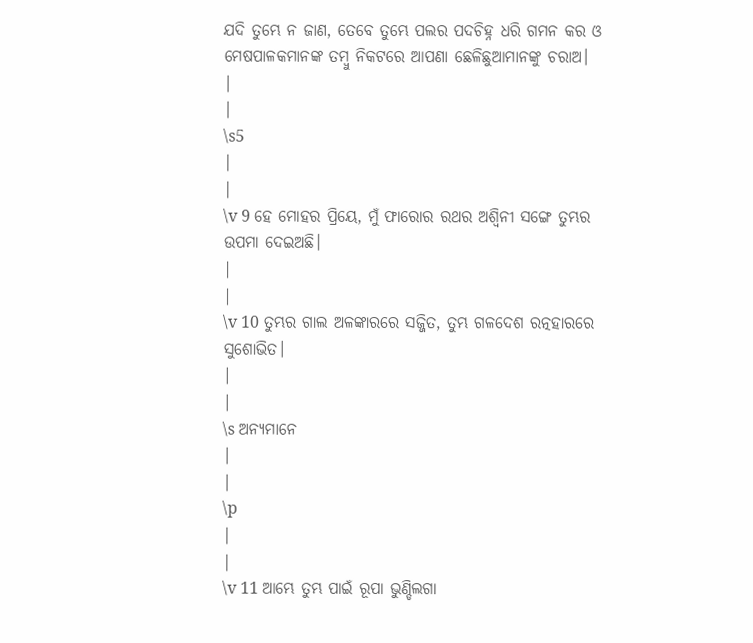ଯଦି ତୁମ୍ଭେ ନ ଜାଣ, ତେବେ ତୁମ୍ଭେ ପଲର ପଦଚିହ୍ନ ଧରି ଗମନ କର ଓ ମେଷପାଳକମାନଙ୍କ ତମ୍ବୁ ନିକଟରେ ଆପଣା ଛେଳିଛୁଆମାନଙ୍କୁ ଚରାଅ।
|
|
\s5
|
|
\v 9 ହେ ମୋହର ପ୍ରିୟେ, ମୁଁ ଫାରୋର ରଥର ଅଶ୍ୱିନୀ ସଙ୍ଗେ ତୁମ୍ଭର ଉପମା ଦେଇଅଛି।
|
|
\v 10 ତୁମ୍ଭର ଗାଲ ଅଳଙ୍କାରରେ ସଜ୍ଜିତ, ତୁମ୍ଭ ଗଳଦେଶ ରତ୍ନହାରରେ ସୁଶୋଭିତ।
|
|
\s ଅନ୍ୟମାନେ
|
|
\p
|
|
\v 11 ଆମ୍ଭେ ତୁମ୍ଭ ପାଇଁ ରୂପା ଭୁଣ୍ଡିଲଗା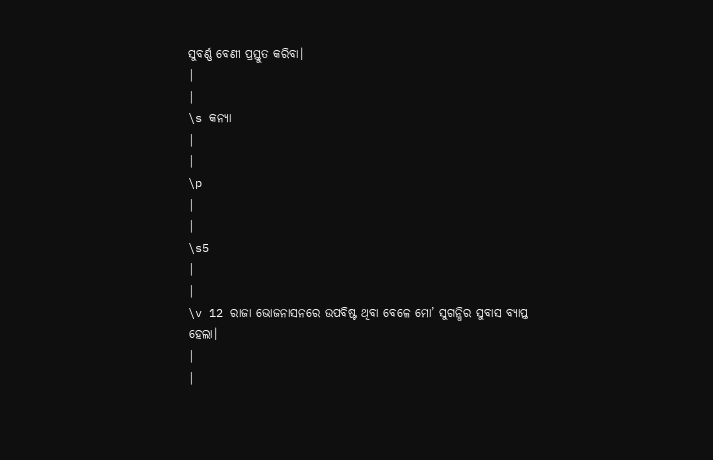ସୁବର୍ଣ୍ଣ ବେଣୀ ପ୍ରସ୍ତୁତ କରିବା।
|
|
\s କନ୍ୟା
|
|
\p
|
|
\s5
|
|
\v 12 ରାଜା ଭୋଜନାସନରେ ଉପବିଷ୍ଟ ଥିବା ବେଳେ ମୋ’ ସୁଗନ୍ଧିର ସୁବାସ ବ୍ୟାପ୍ତ ହେଲା।
|
|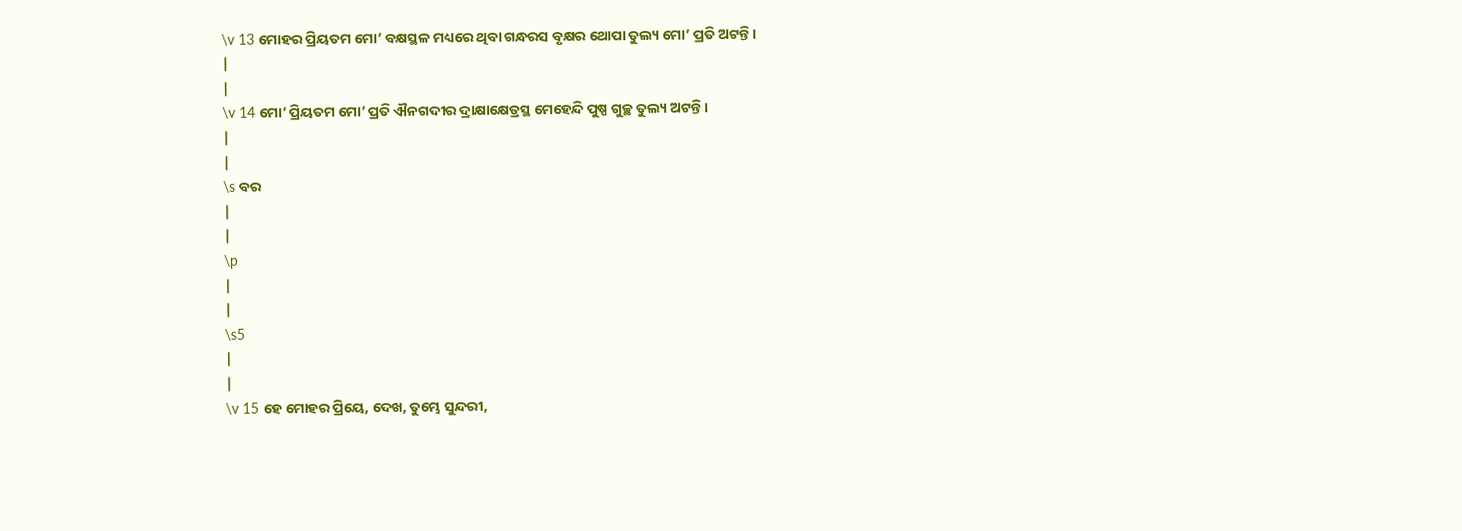\v 13 ମୋହର ପ୍ରିୟତମ ମୋ’ ବକ୍ଷସ୍ଥଳ ମଧ୍ୟରେ ଥିବା ଗନ୍ଧରସ ବୃକ୍ଷର ଥୋପା ତୁଲ୍ୟ ମୋ’ ପ୍ରତି ଅଟନ୍ତି।
|
|
\v 14 ମୋ’ ପ୍ରିୟତମ ମୋ’ ପ୍ରତି ଐନଗଦୀର ଦ୍ରାକ୍ଷାକ୍ଷେତ୍ରସ୍ଥ ମେହେନ୍ଦି ପୁଷ୍ପ ଗୁଚ୍ଛ ତୁଲ୍ୟ ଅଟନ୍ତି।
|
|
\s ବର
|
|
\p
|
|
\s5
|
|
\v 15 ହେ ମୋହର ପ୍ରିୟେ, ଦେଖ, ତୁମ୍ଭେ ସୁନ୍ଦରୀ,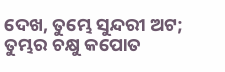ଦେଖ, ତୁମ୍ଭେ ସୁନ୍ଦରୀ ଅଟ; ତୁମ୍ଭର ଚକ୍ଷୁ କପୋତ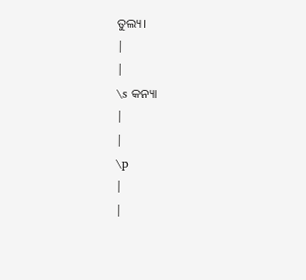ତୁଲ୍ୟ।
|
|
\s କନ୍ୟା
|
|
\p
|
|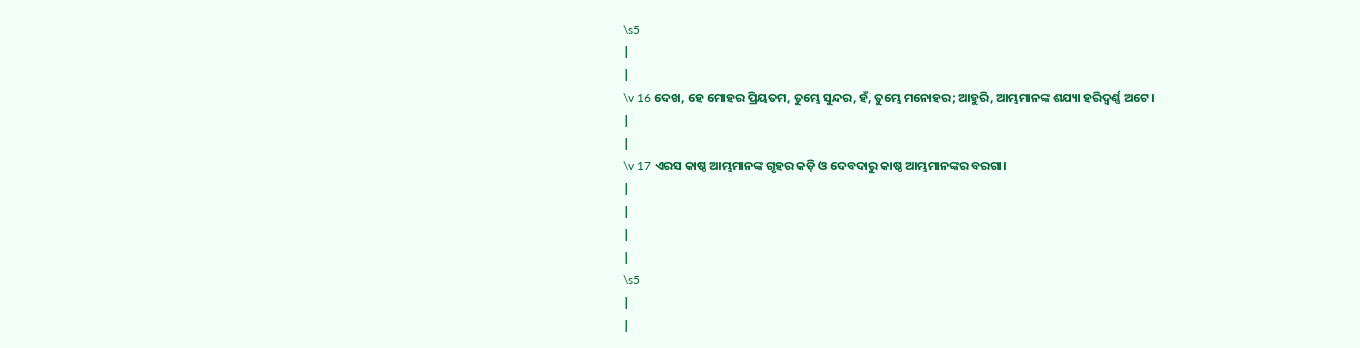\s5
|
|
\v 16 ଦେଖ, ହେ ମୋହର ପ୍ରିୟତମ, ତୁମ୍ଭେ ସୁନ୍ଦର, ହଁ, ତୁମ୍ଭେ ମନୋହର; ଆହୁରି, ଆମ୍ଭମାନଙ୍କ ଶଯ୍ୟା ହରିଦ୍ବର୍ଣ୍ଣ ଅଟେ।
|
|
\v 17 ଏରସ କାଷ୍ଠ ଆମ୍ଭମାନଙ୍କ ଗୃହର କଡ଼ି ଓ ଦେବଦାରୁ କାଷ୍ଠ ଆମ୍ଭମାନଙ୍କର ବରଗା।
|
|
|
|
\s5
|
|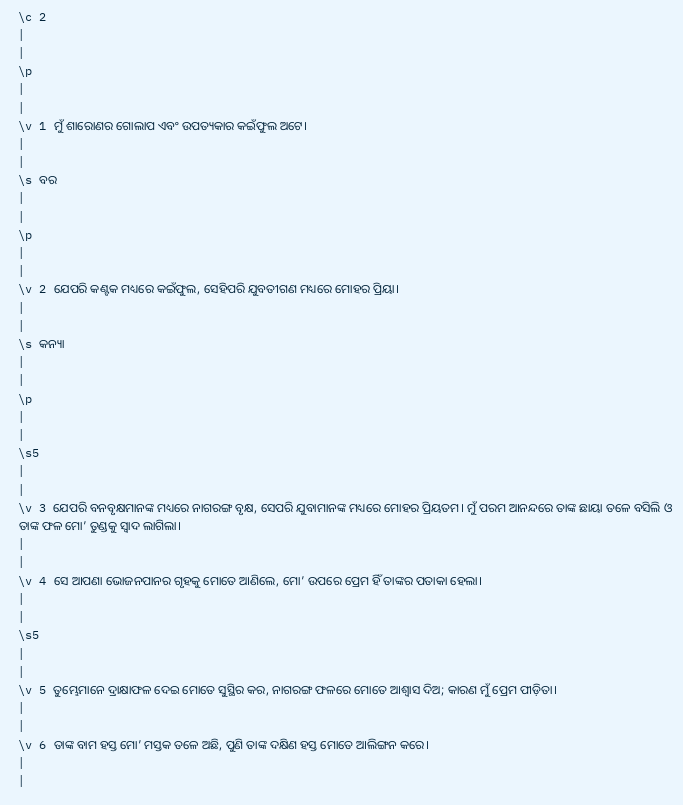\c 2
|
|
\p
|
|
\v 1 ମୁଁ ଶାରୋଣର ଗୋଲାପ ଏବଂ ଉପତ୍ୟକାର କଇଁଫୁଲ ଅଟେ।
|
|
\s ବର
|
|
\p
|
|
\v 2 ଯେପରି କଣ୍ଟକ ମଧ୍ୟରେ କଇଁଫୁଲ, ସେହିପରି ଯୁବତୀଗଣ ମଧ୍ୟରେ ମୋହର ପ୍ରିୟା।
|
|
\s କନ୍ୟା
|
|
\p
|
|
\s5
|
|
\v 3 ଯେପରି ବନବୃକ୍ଷମାନଙ୍କ ମଧ୍ୟରେ ନାଗରଙ୍ଗ ବୃକ୍ଷ, ସେପରି ଯୁବାମାନଙ୍କ ମଧ୍ୟରେ ମୋହର ପ୍ରିୟତମ। ମୁଁ ପରମ ଆନନ୍ଦରେ ତାଙ୍କ ଛାୟା ତଳେ ବସିଲି ଓ ତାଙ୍କ ଫଳ ମୋ’ ତୁଣ୍ଡକୁ ସ୍ୱାଦ ଲାଗିଲା।
|
|
\v 4 ସେ ଆପଣା ଭୋଜନପାନର ଗୃହକୁ ମୋତେ ଆଣିଲେ, ମୋ’ ଉପରେ ପ୍ରେମ ହିଁ ତାଙ୍କର ପତାକା ହେଲା।
|
|
\s5
|
|
\v 5 ତୁମ୍ଭେମାନେ ଦ୍ରାକ୍ଷାଫଳ ଦେଇ ମୋତେ ସୁସ୍ଥିର କର, ନାଗରଙ୍ଗ ଫଳରେ ମୋତେ ଆଶ୍ୱାସ ଦିଅ; କାରଣ ମୁଁ ପ୍ରେମ ପୀଡ଼ିତା।
|
|
\v 6 ତାଙ୍କ ବାମ ହସ୍ତ ମୋ’ ମସ୍ତକ ତଳେ ଅଛି, ପୁଣି ତାଙ୍କ ଦକ୍ଷିଣ ହସ୍ତ ମୋତେ ଆଲିଙ୍ଗନ କରେ।
|
|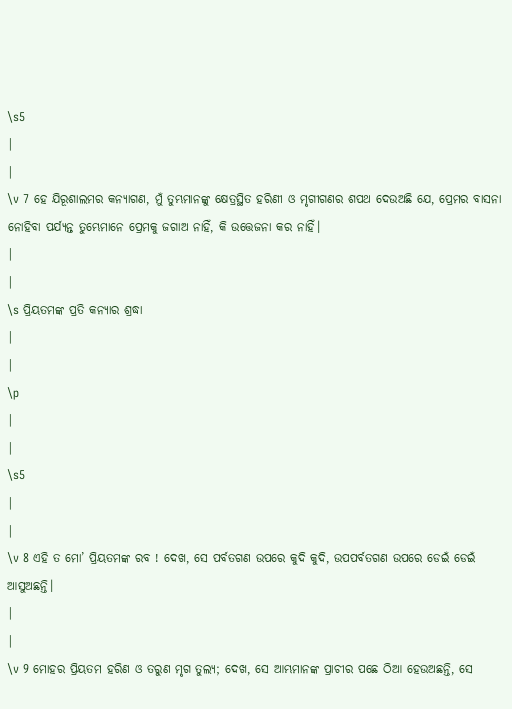\s5
|
|
\v 7 ହେ ଯିରୂଶାଲମର କନ୍ୟାଗଣ, ମୁଁ ତୁମ୍ଭମାନଙ୍କୁ କ୍ଷେତ୍ରସ୍ଥିତ ହରିଣୀ ଓ ମୃଗୀଗଣର ଶପଥ ଦେଉଅଛି ଯେ, ପ୍ରେମର ବାସନା ନୋହିବା ପର୍ଯ୍ୟନ୍ତ ତୁମ୍ଭେମାନେ ପ୍ରେମକୁ ଜଗାଅ ନାହିଁ, କି ଉତ୍ତେଜନା କର ନାହିଁ।
|
|
\s ପ୍ରିୟତମଙ୍କ ପ୍ରତି କନ୍ୟାର ଶ୍ରଦ୍ଧା
|
|
\p
|
|
\s5
|
|
\v 8 ଏହି ତ ମୋ’ ପ୍ରିୟତମଙ୍କ ରବ ! ଦେଖ, ସେ ପର୍ବତଗଣ ଉପରେ କୁଦି କୁଦି, ଉପପର୍ବତଗଣ ଉପରେ ଡେଇଁ ଡେଇଁ ଆସୁଅଛନ୍ତି।
|
|
\v 9 ମୋହର ପ୍ରିୟତମ ହରିଣ ଓ ତରୁଣ ମୃଗ ତୁଲ୍ୟ; ଦେଖ, ସେ ଆମ୍ଭମାନଙ୍କ ପ୍ରାଚୀର ପଛେ ଠିଆ ହେଉଅଛନ୍ତି, ସେ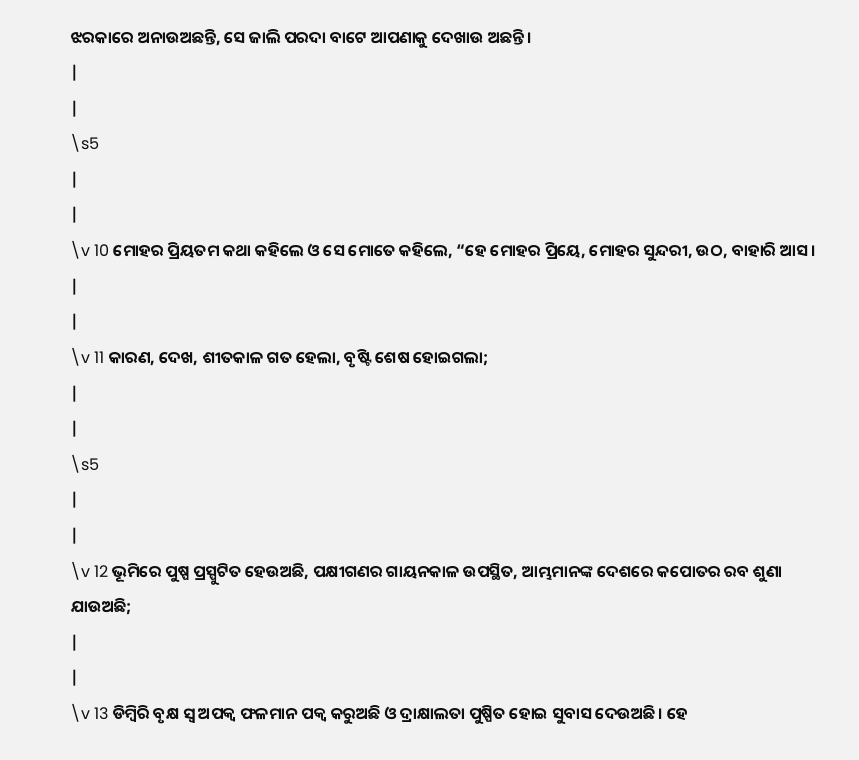ଝରକାରେ ଅନାଉଅଛନ୍ତି, ସେ ଜାଲି ପରଦା ବାଟେ ଆପଣାକୁ ଦେଖାଉ ଅଛନ୍ତି।
|
|
\s5
|
|
\v 10 ମୋହର ପ୍ରିୟତମ କଥା କହିଲେ ଓ ସେ ମୋତେ କହିଲେ, “ହେ ମୋହର ପ୍ରିୟେ, ମୋହର ସୁନ୍ଦରୀ, ଉଠ, ବାହାରି ଆସ।
|
|
\v 11 କାରଣ, ଦେଖ, ଶୀତକାଳ ଗତ ହେଲା, ବୃଷ୍ଟି ଶେଷ ହୋଇଗଲା;
|
|
\s5
|
|
\v 12 ଭୂମିରେ ପୁଷ୍ପ ପ୍ରସ୍ପୁଟିତ ହେଉଅଛି, ପକ୍ଷୀଗଣର ଗାୟନକାଳ ଉପସ୍ଥିତ, ଆମ୍ଭମାନଙ୍କ ଦେଶରେ କପୋତର ରବ ଶୁଣା ଯାଉଅଛି;
|
|
\v 13 ଡିମ୍ବିରି ବୃକ୍ଷ ସ୍ୱ ଅପକ୍ୱ ଫଳମାନ ପକ୍ୱ କରୁଅଛି ଓ ଦ୍ରାକ୍ଷାଲତା ପୁଷ୍ପିତ ହୋଇ ସୁବାସ ଦେଉଅଛି। ହେ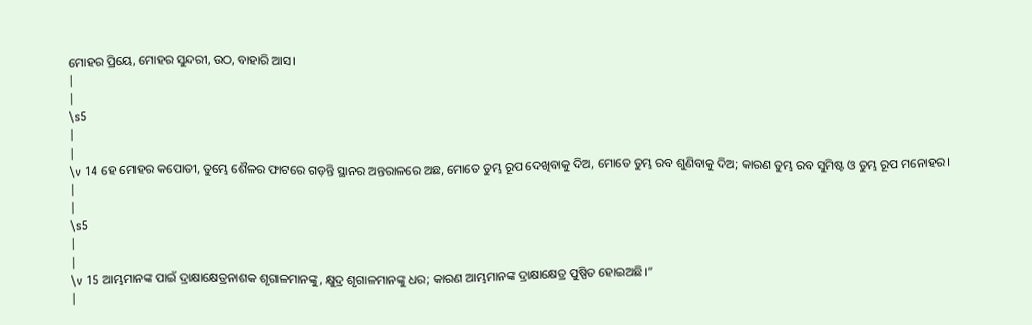ମୋହର ପ୍ରିୟେ, ମୋହର ସୁନ୍ଦରୀ, ଉଠ, ବାହାରି ଆସ।
|
|
\s5
|
|
\v 14 ହେ ମୋହର କପୋତୀ, ତୁମ୍ଭେ ଶୈଳର ଫାଟରେ ଗଡ଼ନ୍ତି ସ୍ଥାନର ଅନ୍ତରାଳରେ ଅଛ, ମୋତେ ତୁମ୍ଭ ରୂପ ଦେଖିବାକୁ ଦିଅ, ମୋତେ ତୁମ୍ଭ ରବ ଶୁଣିବାକୁ ଦିଅ; କାରଣ ତୁମ୍ଭ ରବ ସୁମିଷ୍ଟ ଓ ତୁମ୍ଭ ରୂପ ମନୋହର।
|
|
\s5
|
|
\v 15 ଆମ୍ଭମାନଙ୍କ ପାଇଁ ଦ୍ରାକ୍ଷାକ୍ଷେତ୍ରନାଶକ ଶୃଗାଳମାନଙ୍କୁ, କ୍ଷୁଦ୍ର ଶୃଗାଳମାନଙ୍କୁ ଧର; କାରଣ ଆମ୍ଭମାନଙ୍କ ଦ୍ରାକ୍ଷାକ୍ଷେତ୍ର ପୁଷ୍ପିତ ହୋଇଅଛି।”
|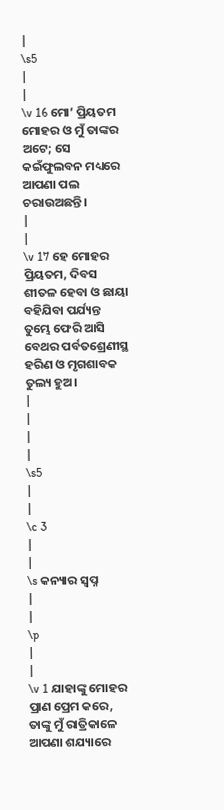|
\s5
|
|
\v 16 ମୋ’ ପ୍ରିୟତମ ମୋହର ଓ ମୁଁ ତାଙ୍କର ଅଟେ; ସେ କଇଁଫୁଲବନ ମଧ୍ୟରେ ଆପଣା ପଲ ଚରାଉଅଛନ୍ତି।
|
|
\v 17 ହେ ମୋହର ପ୍ରିୟତମ, ଦିବସ ଶୀତଳ ହେବା ଓ ଛାୟା ବହିଯିବା ପର୍ଯ୍ୟନ୍ତ ତୁମ୍ଭେ ଫେରି ଆସି ବେଥର ପର୍ବତଶ୍ରେଣୀସ୍ଥ ହରିଣ ଓ ମୃଗଶାବକ ତୁଲ୍ୟ ହୁଅ।
|
|
|
|
\s5
|
|
\c 3
|
|
\s କନ୍ୟାର ସ୍ୱପ୍ନ
|
|
\p
|
|
\v 1 ଯାହାଙ୍କୁ ମୋହର ପ୍ରାଣ ପ୍ରେମ କରେ, ତାଙ୍କୁ ମୁଁ ରାତ୍ରିକାଳେ ଆପଣା ଶଯ୍ୟାରେ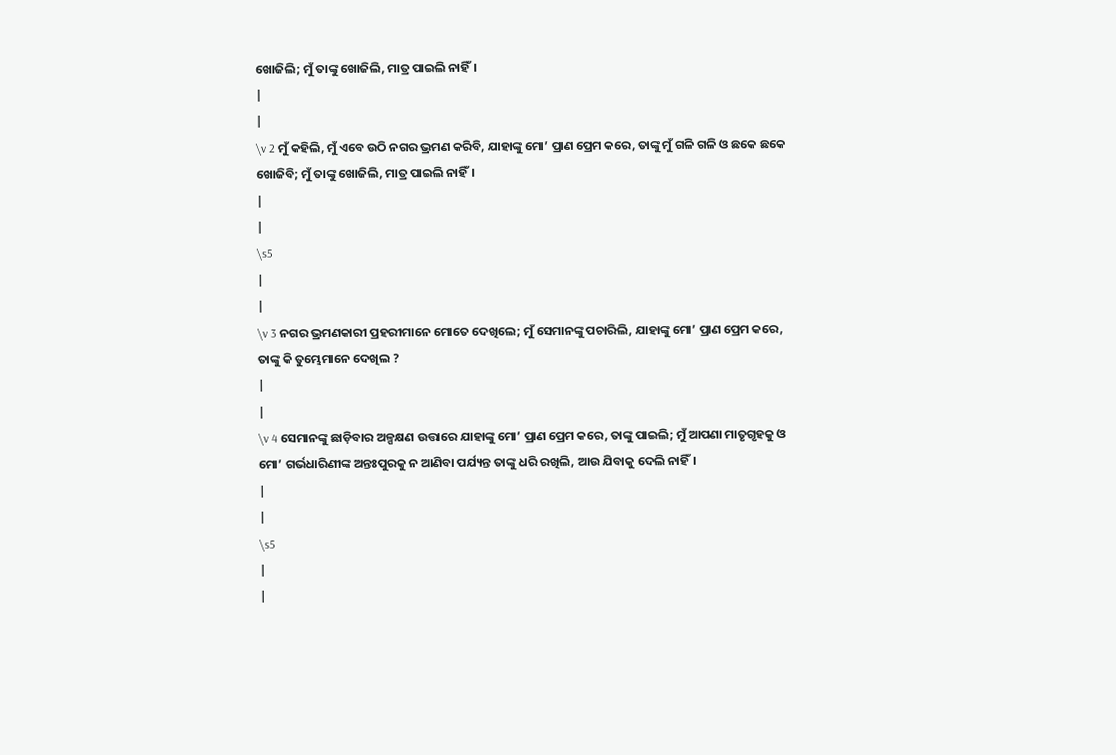ଖୋଜିଲି; ମୁଁ ତାଙ୍କୁ ଖୋଜିଲି, ମାତ୍ର ପାଇଲି ନାହିଁ।
|
|
\v 2 ମୁଁ କହିଲି, ମୁଁ ଏବେ ଉଠି ନଗର ଭ୍ରମଣ କରିବି, ଯାହାଙ୍କୁ ମୋ’ ପ୍ରାଣ ପ୍ରେମ କରେ, ତାଙ୍କୁ ମୁଁ ଗଳି ଗଳି ଓ ଛକେ ଛକେ ଖୋଜିବି; ମୁଁ ତାଙ୍କୁ ଖୋଜିଲି, ମାତ୍ର ପାଇଲି ନାହିଁ।
|
|
\s5
|
|
\v 3 ନଗର ଭ୍ରମଣକାରୀ ପ୍ରହରୀମାନେ ମୋତେ ଦେଖିଲେ; ମୁଁ ସେମାନଙ୍କୁ ପଚାରିଲି, ଯାହାଙ୍କୁ ମୋ’ ପ୍ରାଣ ପ୍ରେମ କରେ, ତାଙ୍କୁ କି ତୁମ୍ଭେମାନେ ଦେଖିଲ ?
|
|
\v 4 ସେମାନଙ୍କୁ ଛାଡ଼ିବାର ଅଳ୍ପକ୍ଷଣ ଉତ୍ତାରେ ଯାହାଙ୍କୁ ମୋ’ ପ୍ରାଣ ପ୍ରେମ କରେ, ତାଙ୍କୁ ପାଇଲି; ମୁଁ ଆପଣା ମାତୃଗୃହକୁ ଓ ମୋ’ ଗର୍ଭଧାରିଣୀଙ୍କ ଅନ୍ତଃପୁରକୁ ନ ଆଣିବା ପର୍ଯ୍ୟନ୍ତ ତାଙ୍କୁ ଧରି ରଖିଲି, ଆଉ ଯିବାକୁ ଦେଲି ନାହିଁ।
|
|
\s5
|
|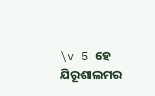\v 5 ହେ ଯିରୂଶାଲମର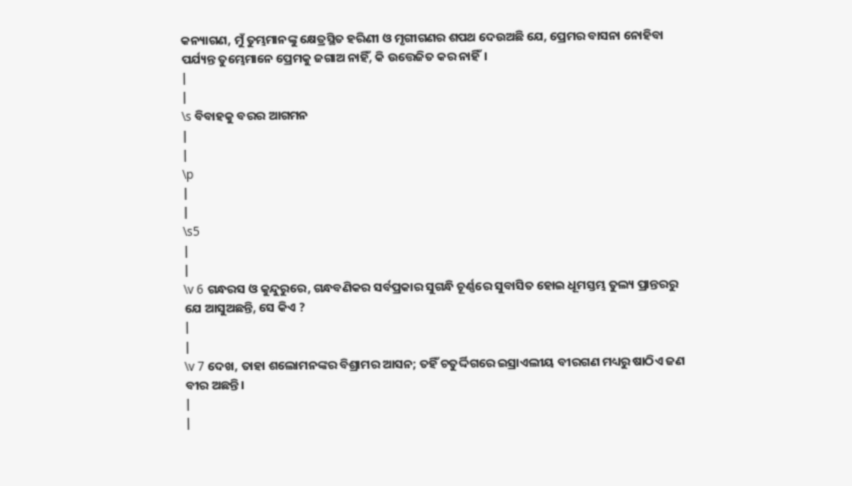କନ୍ୟାଗଣ, ମୁଁ ତୁମ୍ଭମାନଙ୍କୁ କ୍ଷେତ୍ରସ୍ଥିତ ହରିଣୀ ଓ ମୃଗୀଗଣର ଶପଥ ଦେଉଅଛି ଯେ, ପ୍ରେମର ବାସନା ନୋହିବା ପର୍ଯ୍ୟନ୍ତ ତୁମ୍ଭେମାନେ ପ୍ରେମକୁ ଜଗାଅ ନାହିଁ, କି ଉତ୍ତେଜିତ କର ନାହିଁ।
|
|
\s ବିବାହକୁ ବରର ଆଗମନ
|
|
\p
|
|
\s5
|
|
\v 6 ଗନ୍ଧରସ ଓ କୁନ୍ଦୁରୁରେ, ଗନ୍ଧବଣିକର ସର୍ବପ୍ରକାର ସୁଗନ୍ଧି ଚୂର୍ଣ୍ଣରେ ସୁବାସିତ ହୋଇ ଧୂମସ୍ତମ୍ଭ ତୁଲ୍ୟ ପ୍ରାନ୍ତରରୁ ଯେ ଆସୁଅଛନ୍ତି, ସେ କିଏ ?
|
|
\v 7 ଦେଖ, ତାହା ଶଲୋମନଙ୍କର ବିଶ୍ରାମର ଆସନ; ତହିଁ ଚତୁର୍ଦ୍ଦିଗରେ ଇସ୍ରାଏଲୀୟ ବୀରଗଣ ମଧ୍ୟରୁ ଷାଠିଏ ଜଣ ବୀର ଅଛନ୍ତି।
|
|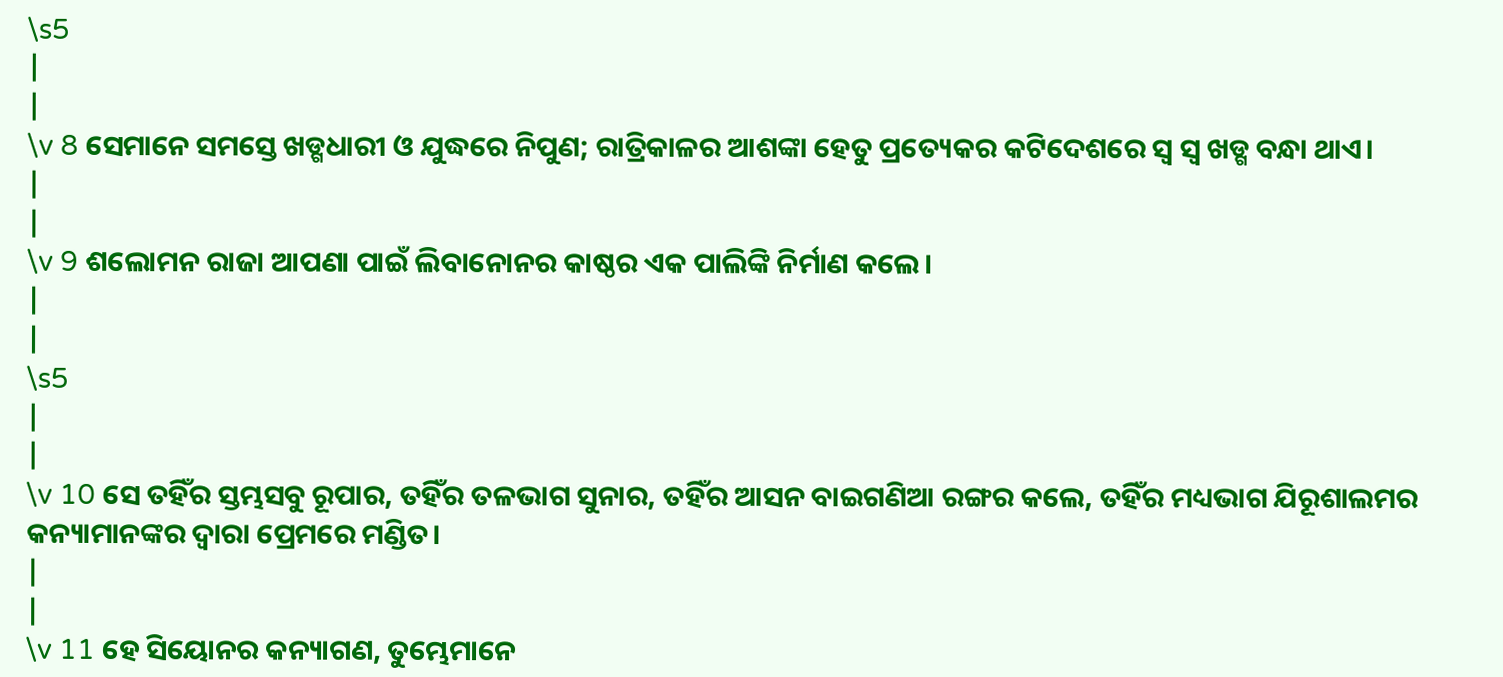\s5
|
|
\v 8 ସେମାନେ ସମସ୍ତେ ଖଡ୍ଗଧାରୀ ଓ ଯୁଦ୍ଧରେ ନିପୁଣ; ରାତ୍ରିକାଳର ଆଶଙ୍କା ହେତୁ ପ୍ରତ୍ୟେକର କଟିଦେଶରେ ସ୍ୱ ସ୍ୱ ଖଡ୍ଗ ବନ୍ଧା ଥାଏ।
|
|
\v 9 ଶଲୋମନ ରାଜା ଆପଣା ପାଇଁ ଲିବାନୋନର କାଷ୍ଠର ଏକ ପାଲିଙ୍କି ନିର୍ମାଣ କଲେ।
|
|
\s5
|
|
\v 10 ସେ ତହିଁର ସ୍ତମ୍ଭସବୁ ରୂପାର, ତହିଁର ତଳଭାଗ ସୁନାର, ତହିଁର ଆସନ ବାଇଗଣିଆ ରଙ୍ଗର କଲେ, ତହିଁର ମଧ୍ୟଭାଗ ଯିରୂଶାଲମର କନ୍ୟାମାନଙ୍କର ଦ୍ୱାରା ପ୍ରେମରେ ମଣ୍ଡିତ।
|
|
\v 11 ହେ ସିୟୋନର କନ୍ୟାଗଣ, ତୁମ୍ଭେମାନେ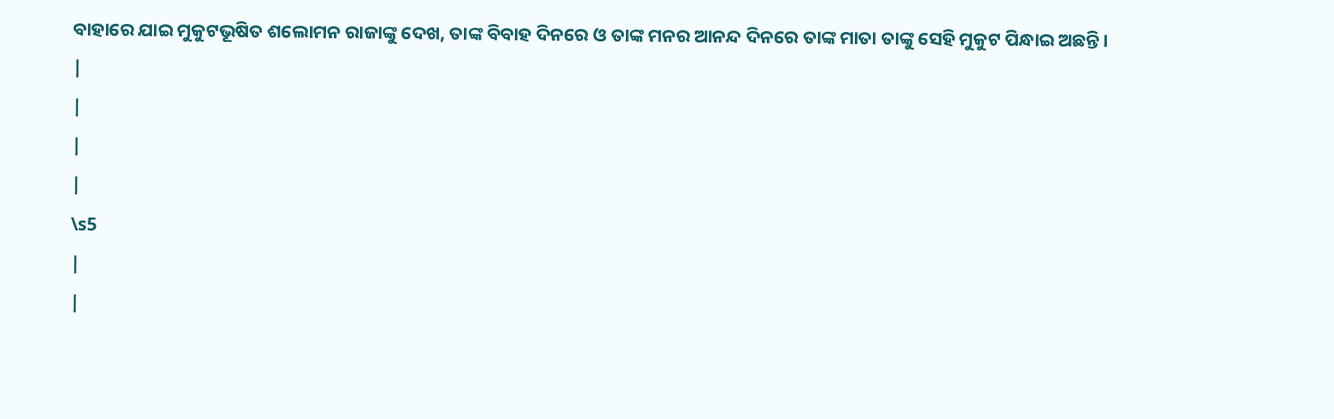ବାହାରେ ଯାଇ ମୁକୁଟଭୂଷିତ ଶଲୋମନ ରାଜାଙ୍କୁ ଦେଖ, ତାଙ୍କ ବିବାହ ଦିନରେ ଓ ତାଙ୍କ ମନର ଆନନ୍ଦ ଦିନରେ ତାଙ୍କ ମାତା ତାଙ୍କୁ ସେହି ମୁକୁଟ ପିନ୍ଧାଇ ଅଛନ୍ତି।
|
|
|
|
\s5
|
|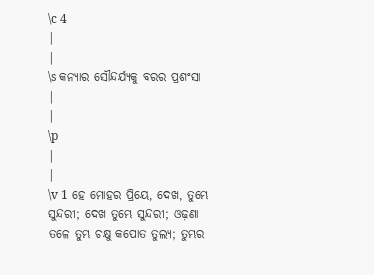\c 4
|
|
\s କନ୍ୟାର ସୌନ୍ଦର୍ଯ୍ୟକୁ ବରର ପ୍ରଶଂସା
|
|
\p
|
|
\v 1 ହେ ମୋହର ପ୍ରିୟେ, ଦେଖ, ତୁମ୍ଭେ ସୁନ୍ଦରୀ; ଦେଖ ତୁମ୍ଭେ ସୁନ୍ଦରୀ; ଓଢ଼ଣା ତଳେ ତୁମ୍ଭ ଚକ୍ଷୁ କପୋତ ତୁଲ୍ୟ; ତୁମ୍ଭର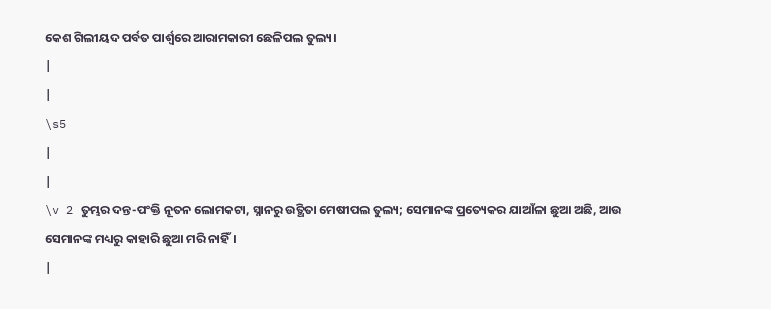କେଶ ଗିଲୀୟଦ ପର୍ବତ ପାର୍ଶ୍ୱରେ ଆରାମକାରୀ ଛେଳିପଲ ତୁଲ୍ୟ।
|
|
\s5
|
|
\v 2 ତୁମ୍ଭର ଦନ୍ତ-ପଂକ୍ତି ନୂତନ ଲୋମକଟା, ସ୍ନାନରୁ ଉତ୍ଥିତା ମେଷୀପଲ ତୁଲ୍ୟ; ସେମାନଙ୍କ ପ୍ରତ୍ୟେକର ଯାଆଁଳା ଛୁଆ ଅଛି, ଆଉ ସେମାନଙ୍କ ମଧ୍ୟରୁ କାହାରି ଛୁଆ ମରି ନାହିଁ।
|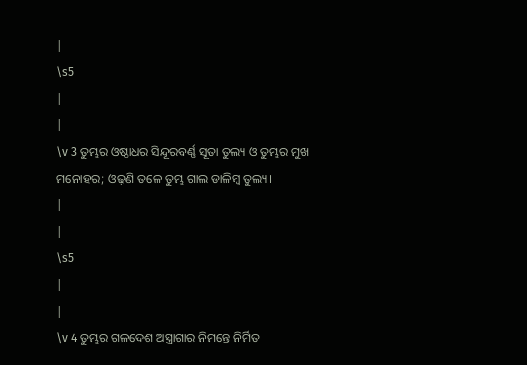|
\s5
|
|
\v 3 ତୁମ୍ଭର ଓଷ୍ଠାଧର ସିନ୍ଦୂରବର୍ଣ୍ଣ ସୂତା ତୁଲ୍ୟ ଓ ତୁମ୍ଭର ମୁଖ ମନୋହର; ଓଢ଼ଣି ତଳେ ତୁମ୍ଭ ଗାଲ ଡାଳିମ୍ବ ତୁଲ୍ୟ।
|
|
\s5
|
|
\v 4 ତୁମ୍ଭର ଗଳଦେଶ ଅସ୍ତ୍ରାଗାର ନିମନ୍ତେ ନିର୍ମିତ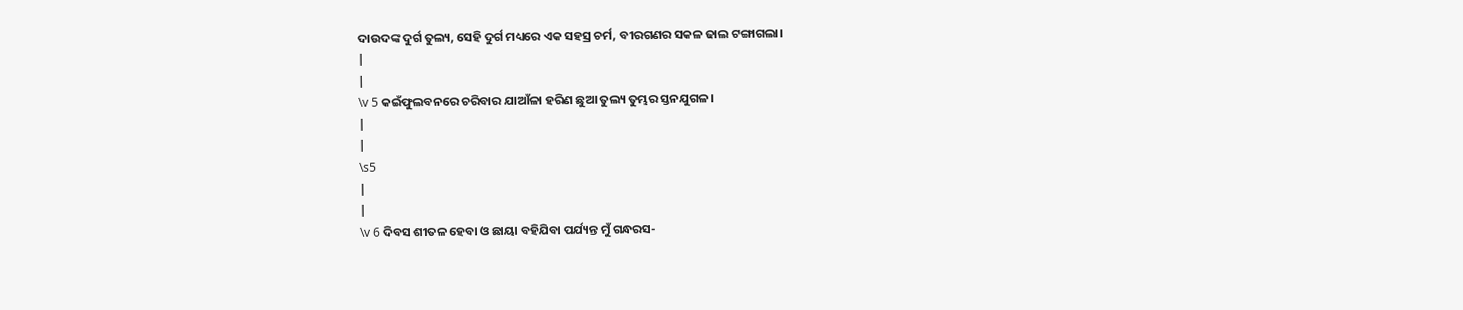ଦାଉଦଙ୍କ ଦୁର୍ଗ ତୁଲ୍ୟ, ସେହି ଦୁର୍ଗ ମଧ୍ୟରେ ଏକ ସହସ୍ର ଚର୍ମ, ବୀରଗଣର ସକଳ ଢାଲ ଟଙ୍ଗାଗଲା।
|
|
\v 5 କଇଁଫୁଲବନରେ ଚରିବାର ଯାଆଁଳା ହରିଣ ଛୁଆ ତୁଲ୍ୟ ତୁମ୍ଭର ସ୍ତନଯୁଗଳ।
|
|
\s5
|
|
\v 6 ଦିବସ ଶୀତଳ ହେବା ଓ ଛାୟା ବହିଯିବା ପର୍ଯ୍ୟନ୍ତ ମୁଁ ଗନ୍ଧରସ-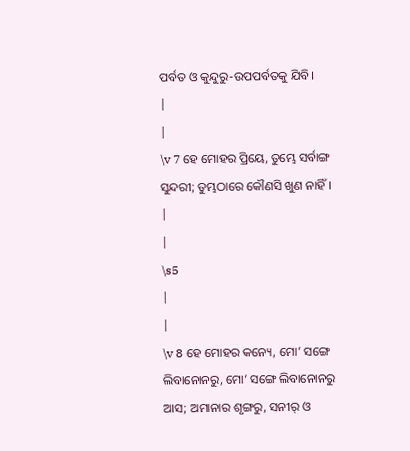ପର୍ବତ ଓ କୁନ୍ଦୁରୁ-ଉପପର୍ବତକୁ ଯିବି।
|
|
\v 7 ହେ ମୋହର ପ୍ରିୟେ, ତୁମ୍ଭେ ସର୍ବାଙ୍ଗ ସୁନ୍ଦରୀ; ତୁମ୍ଭଠାରେ କୌଣସି ଖୁଣ ନାହିଁ।
|
|
\s5
|
|
\v 8 ହେ ମୋହର କନ୍ୟେ, ମୋ’ ସଙ୍ଗେ ଲିବାନୋନରୁ, ମୋ’ ସଙ୍ଗେ ଲିବାନୋନରୁ ଆସ; ଅମାନାର ଶୃଙ୍ଗରୁ, ସନୀର୍ ଓ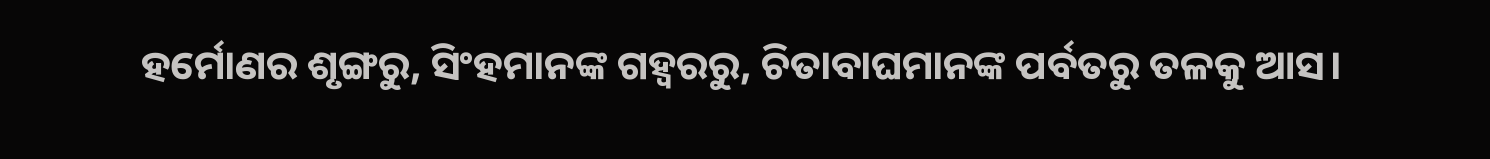ହର୍ମୋଣର ଶୃଙ୍ଗରୁ, ସିଂହମାନଙ୍କ ଗହ୍ୱରରୁ, ଚିତାବାଘମାନଙ୍କ ପର୍ବତରୁ ତଳକୁ ଆସ।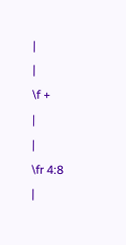|
|
\f +
|
|
\fr 4:8
|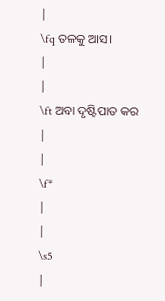|
\fq ତଳକୁ ଆସ।
|
|
\ft ଅବା ଦୃଷ୍ଟିପାତ କର
|
|
\f*
|
|
\s5
|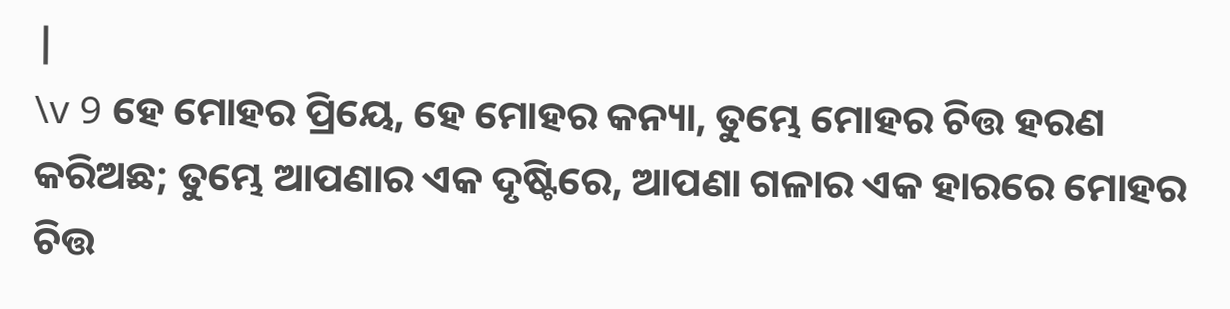|
\v 9 ହେ ମୋହର ପ୍ରିୟେ, ହେ ମୋହର କନ୍ୟା, ତୁମ୍ଭେ ମୋହର ଚିତ୍ତ ହରଣ କରିଅଛ; ତୁମ୍ଭେ ଆପଣାର ଏକ ଦୃଷ୍ଟିରେ, ଆପଣା ଗଳାର ଏକ ହାରରେ ମୋହର ଚିତ୍ତ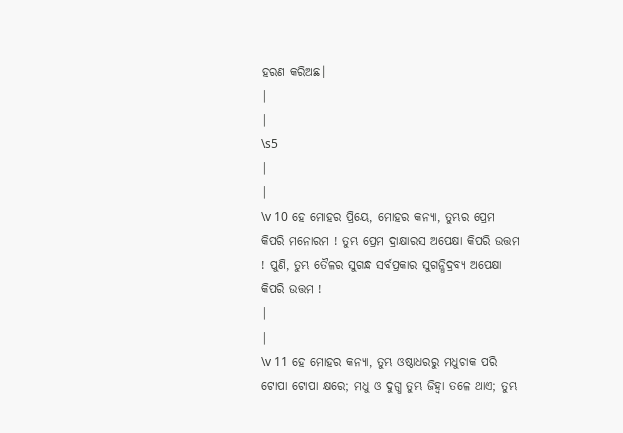ହରଣ କରିଅଛ।
|
|
\s5
|
|
\v 10 ହେ ମୋହର ପ୍ରିୟେ, ମୋହର କନ୍ୟା, ତୁମ୍ଭର ପ୍ରେମ କିପରି ମନୋରମ ! ତୁମ୍ଭ ପ୍ରେମ ଦ୍ରାକ୍ଷାରସ ଅପେକ୍ଷା କିପରି ଉତ୍ତମ ! ପୁଣି, ତୁମ୍ଭ ତୈଳର ସୁଗନ୍ଧ ସର୍ବପ୍ରକାର ସୁଗନ୍ଧିଦ୍ରବ୍ୟ ଅପେକ୍ଷା କିପରି ଉତ୍ତମ !
|
|
\v 11 ହେ ମୋହର କନ୍ୟା, ତୁମ୍ଭ ଓଷ୍ଠାଧରରୁ ମଧୁଚାକ ପରି ଟୋପା ଟୋପା କ୍ଷରେ; ମଧୁ ଓ ଦୁଗ୍ଧ ତୁମ୍ଭ ଜିହ୍ୱା ତଳେ ଥାଏ; ତୁମ୍ଭ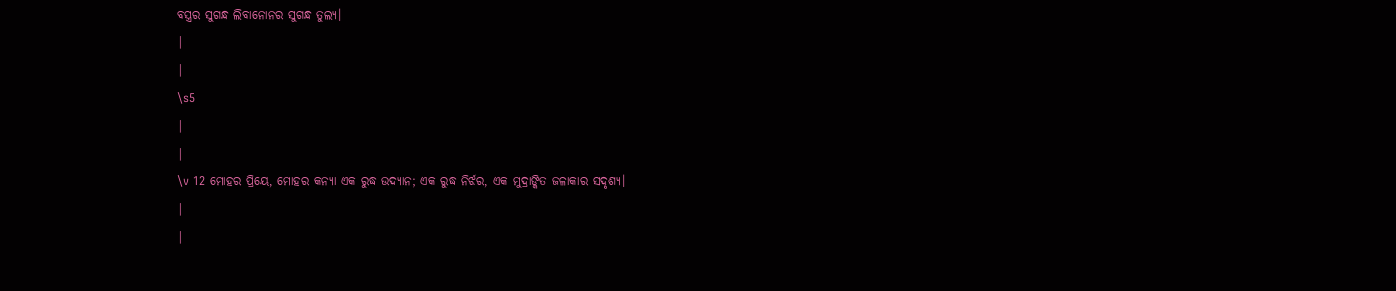ବସ୍ତ୍ରର ସୁଗନ୍ଧ ଲିବାନୋନର ସୁଗନ୍ଧ ତୁଲ୍ୟ।
|
|
\s5
|
|
\v 12 ମୋହର ପ୍ରିୟେ, ମୋହର କନ୍ୟା ଏକ ରୁଦ୍ଧ ଉଦ୍ୟାନ; ଏକ ରୁଦ୍ଧ ନିର୍ଝର, ଏକ ମୁଦ୍ରାଙ୍କିତ ଜଳାକାର ସଦୃଶ୍ୟ।
|
|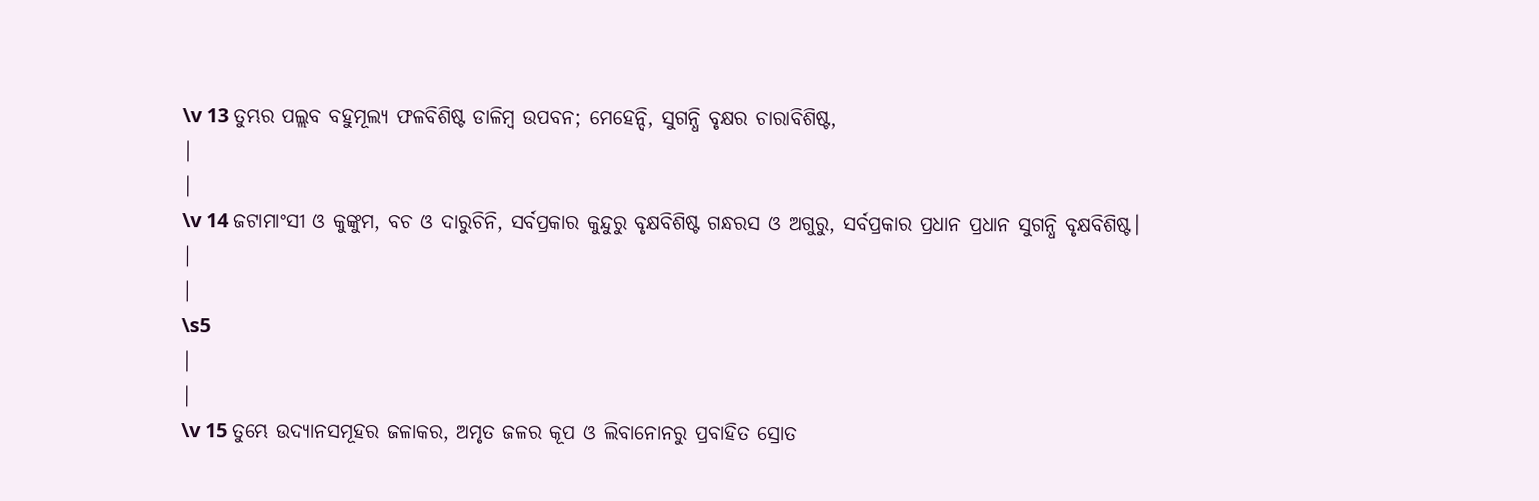\v 13 ତୁମ୍ଭର ପଲ୍ଲବ ବହୁମୂଲ୍ୟ ଫଳବିଶିଷ୍ଟ ଡାଳିମ୍ବ ଉପବନ; ମେହେନ୍ଦି, ସୁଗନ୍ଧି ବୃକ୍ଷର ଚାରାବିଶିଷ୍ଟ,
|
|
\v 14 ଜଟାମାଂସୀ ଓ କୁଙ୍କୁମ, ବଚ ଓ ଦାରୁଚିନି, ସର୍ବପ୍ରକାର କୁନ୍ଦୁରୁ ବୃକ୍ଷବିଶିଷ୍ଟ ଗନ୍ଧରସ ଓ ଅଗୁରୁ, ସର୍ବପ୍ରକାର ପ୍ରଧାନ ପ୍ରଧାନ ସୁଗନ୍ଧି ବୃକ୍ଷବିଶିଷ୍ଟ।
|
|
\s5
|
|
\v 15 ତୁମ୍ଭେ ଉଦ୍ୟାନସମୂହର ଜଳାକର, ଅମୃତ ଜଳର କୂପ ଓ ଲିବାନୋନରୁ ପ୍ରବାହିତ ସ୍ରୋତ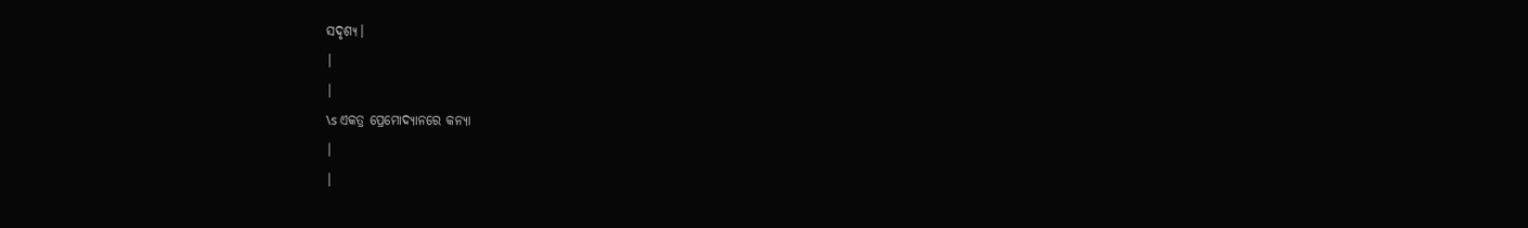ସଦୃଶ୍ୟ।
|
|
\s ଏକତ୍ର ପ୍ରେମୋଦ୍ୟାନରେ କନ୍ୟା
|
|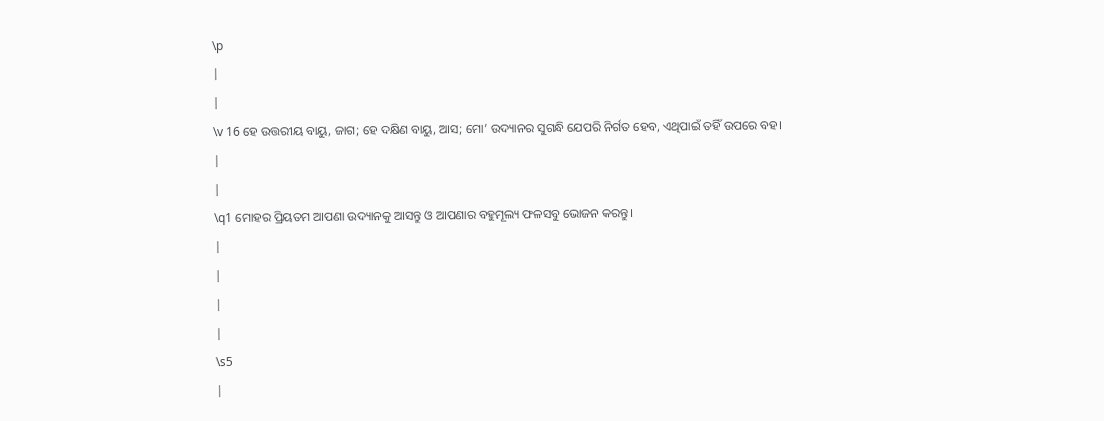\p
|
|
\v 16 ହେ ଉତ୍ତରୀୟ ବାୟୁ, ଜାଗ; ହେ ଦକ୍ଷିଣ ବାୟୁ, ଆସ; ମୋ’ ଉଦ୍ୟାନର ସୁଗନ୍ଧି ଯେପରି ନିର୍ଗତ ହେବ, ଏଥିପାଇଁ ତହିଁ ଉପରେ ବହ।
|
|
\q1 ମୋହର ପ୍ରିୟତମ ଆପଣା ଉଦ୍ୟାନକୁ ଆସନ୍ତୁ ଓ ଆପଣାର ବହୁମୂଲ୍ୟ ଫଳସବୁ ଭୋଜନ କରନ୍ତୁ।
|
|
|
|
\s5
|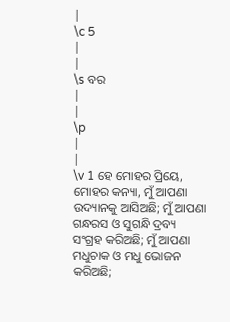|
\c 5
|
|
\s ବର
|
|
\p
|
|
\v 1 ହେ ମୋହର ପ୍ରିୟେ, ମୋହର କନ୍ୟା, ମୁଁ ଆପଣା ଉଦ୍ୟାନକୁ ଆସିଅଛି; ମୁଁ ଆପଣା ଗନ୍ଧରସ ଓ ସୁଗନ୍ଧି ଦ୍ରବ୍ୟ ସଂଗ୍ରହ କରିଅଛି; ମୁଁ ଆପଣା ମଧୁଚାକ ଓ ମଧୁ ଭୋଜନ କରିଅଛି;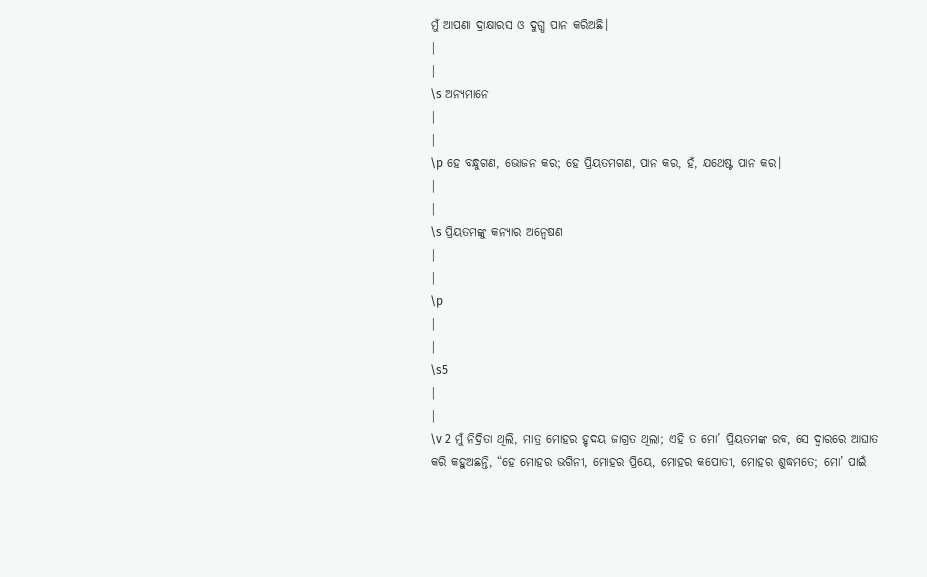ମୁଁ ଆପଣା ଦ୍ରାକ୍ଷାରସ ଓ ଦୁଗ୍ଧ ପାନ କରିଅଛି।
|
|
\s ଅନ୍ୟମାନେ
|
|
\p ହେ ବନ୍ଧୁଗଣ, ଭୋଜନ କର; ହେ ପ୍ରିୟତମଗଣ, ପାନ କର, ହଁ, ଯଥେଷ୍ଟ ପାନ କର।
|
|
\s ପ୍ରିୟତମଙ୍କୁ କନ୍ୟାର ଅନ୍ୱେଷଣ
|
|
\p
|
|
\s5
|
|
\v 2 ମୁଁ ନିଦ୍ରିତା ଥିଲି, ମାତ୍ର ମୋହର ହୃଦୟ ଜାଗ୍ରତ ଥିଲା; ଏହି ତ ମୋ’ ପ୍ରିୟତମଙ୍କ ରବ, ସେ ଦ୍ୱାରରେ ଆଘାତ କରି କହୁଅଛନ୍ତି, “ହେ ମୋହର ଭଗିନୀ, ମୋହର ପ୍ରିୟେ, ମୋହର କପୋତୀ, ମୋହର ଶୁଦ୍ଧମତେ; ମୋ’ ପାଇଁ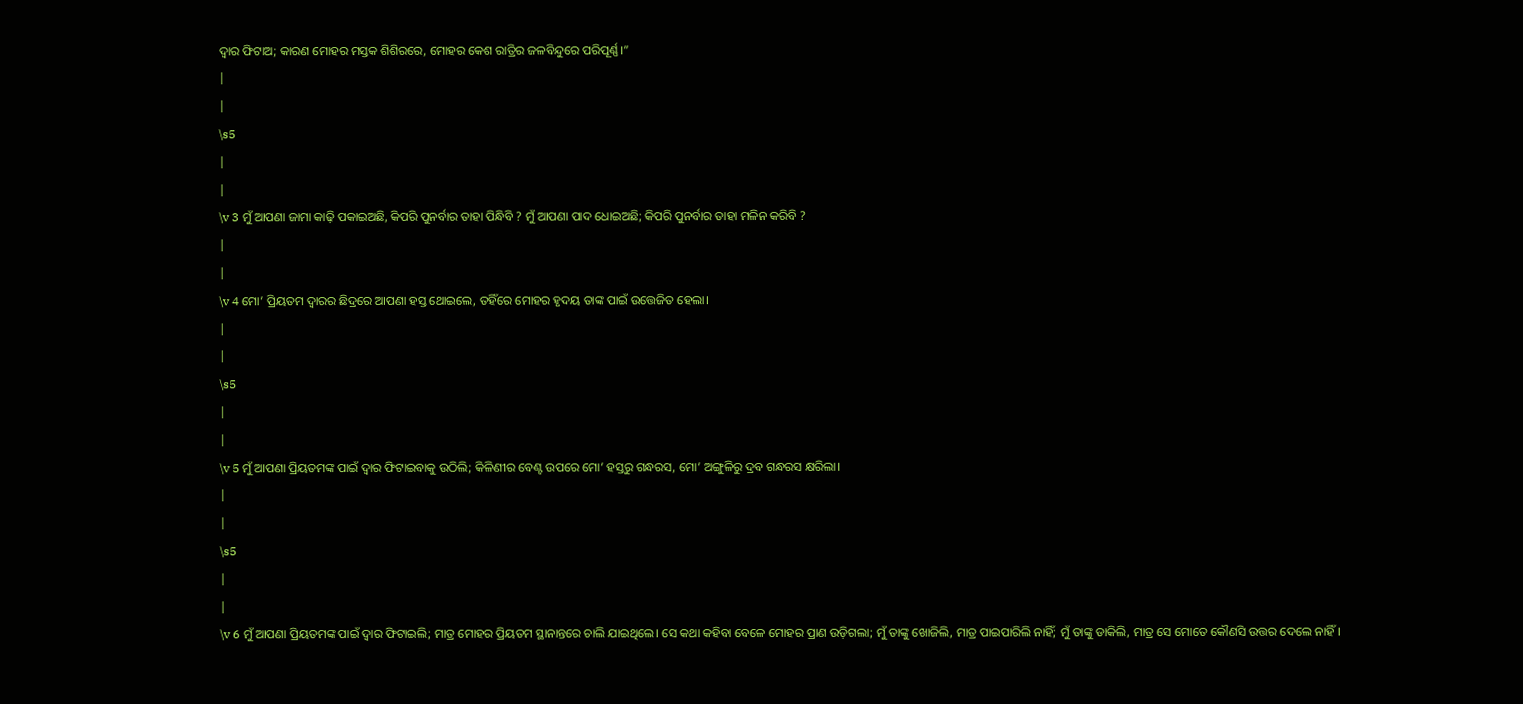ଦ୍ୱାର ଫିଟାଅ; କାରଣ ମୋହର ମସ୍ତକ ଶିଶିରରେ, ମୋହର କେଶ ରାତ୍ରିର ଜଳବିନ୍ଦୁରେ ପରିପୂର୍ଣ୍ଣ।”
|
|
\s5
|
|
\v 3 ମୁଁ ଆପଣା ଜାମା କାଢ଼ି ପକାଇଅଛି, କିପରି ପୁନର୍ବାର ତାହା ପିନ୍ଧିବି ? ମୁଁ ଆପଣା ପାଦ ଧୋଇଅଛି; କିପରି ପୁନର୍ବାର ତାହା ମଳିନ କରିବି ?
|
|
\v 4 ମୋ’ ପ୍ରିୟତମ ଦ୍ୱାରର ଛିଦ୍ରରେ ଆପଣା ହସ୍ତ ଥୋଇଲେ, ତହିଁରେ ମୋହର ହୃଦୟ ତାଙ୍କ ପାଇଁ ଉତ୍ତେଜିତ ହେଲା।
|
|
\s5
|
|
\v 5 ମୁଁ ଆପଣା ପ୍ରିୟତମଙ୍କ ପାଇଁ ଦ୍ୱାର ଫିଟାଇବାକୁ ଉଠିଲି; କିଳିଣୀର ବେଣ୍ଟ ଉପରେ ମୋ’ ହସ୍ତରୁ ଗନ୍ଧରସ, ମୋ’ ଅଙ୍ଗୁଳିରୁ ଦ୍ରବ ଗନ୍ଧରସ କ୍ଷରିଲା।
|
|
\s5
|
|
\v 6 ମୁଁ ଆପଣା ପ୍ରିୟତମଙ୍କ ପାଇଁ ଦ୍ୱାର ଫିଟାଇଲି; ମାତ୍ର ମୋହର ପ୍ରିୟତମ ସ୍ଥାନାନ୍ତରେ ଚାଲି ଯାଇଥିଲେ। ସେ କଥା କହିବା ବେଳେ ମୋହର ପ୍ରାଣ ଉଡ଼ିଗଲା; ମୁଁ ତାଙ୍କୁ ଖୋଜିଲି, ମାତ୍ର ପାଇପାରିଲି ନାହିଁ; ମୁଁ ତାଙ୍କୁ ଡାକିଲି, ମାତ୍ର ସେ ମୋତେ କୌଣସି ଉତ୍ତର ଦେଲେ ନାହିଁ।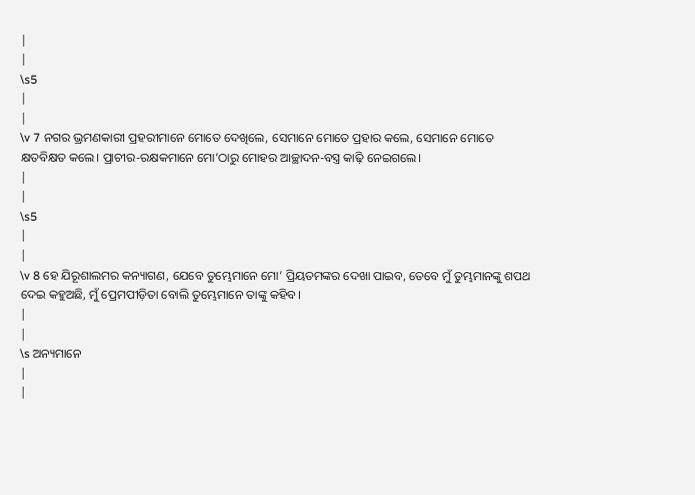|
|
\s5
|
|
\v 7 ନଗର ଭ୍ରମଣକାରୀ ପ୍ରହରୀମାନେ ମୋତେ ଦେଖିଲେ, ସେମାନେ ମୋତେ ପ୍ରହାର କଲେ, ସେମାନେ ମୋତେ କ୍ଷତବିକ୍ଷତ କଲେ। ପ୍ରାଚୀର-ରକ୍ଷକମାନେ ମୋ’ଠାରୁ ମୋହର ଆଚ୍ଛାଦନ-ବସ୍ତ୍ର କାଢ଼ି ନେଇଗଲେ।
|
|
\s5
|
|
\v 8 ହେ ଯିରୂଶାଲମର କନ୍ୟାଗଣ, ଯେବେ ତୁମ୍ଭେମାନେ ମୋ’ ପ୍ରିୟତମଙ୍କର ଦେଖା ପାଇବ, ତେବେ ମୁଁ ତୁମ୍ଭମାନଙ୍କୁ ଶପଥ ଦେଇ କହୁଅଛି, ମୁଁ ପ୍ରେମପୀଡ଼ିତା ବୋଲି ତୁମ୍ଭେମାନେ ତାଙ୍କୁ କହିବ।
|
|
\s ଅନ୍ୟମାନେ
|
|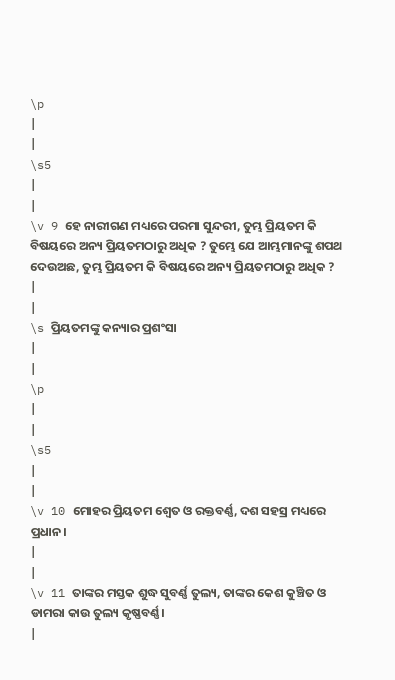\p
|
|
\s5
|
|
\v 9 ହେ ନାରୀଗଣ ମଧ୍ୟରେ ପରମା ସୁନ୍ଦରୀ, ତୁମ୍ଭ ପ୍ରିୟତମ କି ବିଷୟରେ ଅନ୍ୟ ପ୍ରିୟତମଠାରୁ ଅଧିକ ? ତୁମ୍ଭେ ଯେ ଆମ୍ଭମାନଙ୍କୁ ଶପଥ ଦେଉଅଛ, ତୁମ୍ଭ ପ୍ରିୟତମ କି ବିଷୟରେ ଅନ୍ୟ ପ୍ରିୟତମଠାରୁ ଅଧିକ ?
|
|
\s ପ୍ରିୟତମଙ୍କୁ କନ୍ୟାର ପ୍ରଶଂସା
|
|
\p
|
|
\s5
|
|
\v 10 ମୋହର ପ୍ରିୟତମ ଶ୍ଵେତ ଓ ରକ୍ତବର୍ଣ୍ଣ, ଦଶ ସହସ୍ର ମଧ୍ୟରେ ପ୍ରଧାନ।
|
|
\v 11 ତାଙ୍କର ମସ୍ତକ ଶୁଦ୍ଧ ସୁବର୍ଣ୍ଣ ତୁଲ୍ୟ, ତାଙ୍କର କେଶ କୁଞ୍ଚିତ ଓ ଡାମରା କାଉ ତୁଲ୍ୟ କୃଷ୍ଣବର୍ଣ୍ଣ।
|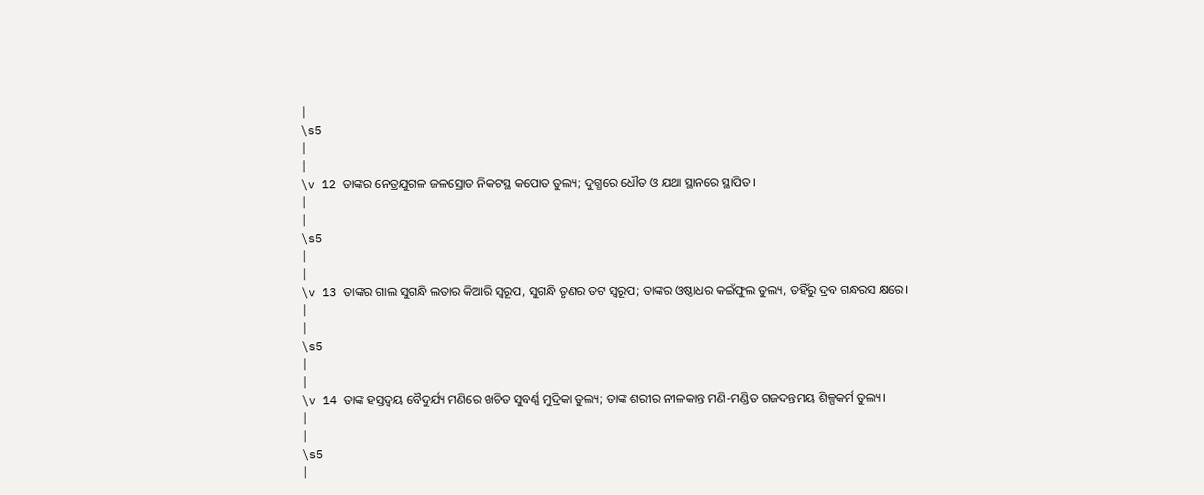|
\s5
|
|
\v 12 ତାଙ୍କର ନେତ୍ରଯୁଗଳ ଜଳସ୍ରୋତ ନିକଟସ୍ଥ କପୋତ ତୁଲ୍ୟ; ଦୁଗ୍ଧରେ ଧୌତ ଓ ଯଥା ସ୍ଥାନରେ ସ୍ଥାପିତ।
|
|
\s5
|
|
\v 13 ତାଙ୍କର ଗାଲ ସୁଗନ୍ଧି ଲତାର କିଆରି ସ୍ୱରୂପ, ସୁଗନ୍ଧି ତୃଣର ତଟ ସ୍ୱରୂପ; ତାଙ୍କର ଓଷ୍ଠାଧର କଇଁଫୁଲ ତୁଲ୍ୟ, ତହିଁରୁ ଦ୍ରବ ଗନ୍ଧରସ କ୍ଷରେ।
|
|
\s5
|
|
\v 14 ତାଙ୍କ ହସ୍ତଦ୍ୱୟ ବୈଦୁର୍ଯ୍ୟ ମଣିରେ ଖଚିତ ସୁବର୍ଣ୍ଣ ମୁଦ୍ରିକା ତୁଲ୍ୟ; ତାଙ୍କ ଶରୀର ନୀଳକାନ୍ତ ମଣି-ମଣ୍ଡିତ ଗଜଦନ୍ତମୟ ଶିଳ୍ପକର୍ମ ତୁଲ୍ୟ।
|
|
\s5
|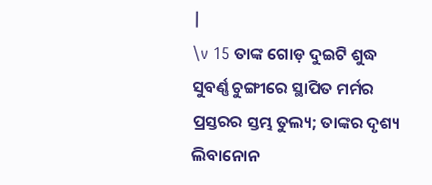|
\v 15 ତାଙ୍କ ଗୋଡ଼ ଦୁଇଟି ଶୁଦ୍ଧ ସୁବର୍ଣ୍ଣ ଚୁଙ୍ଗୀରେ ସ୍ଥାପିତ ମର୍ମର ପ୍ରସ୍ତରର ସ୍ତମ୍ଭ ତୁଲ୍ୟ; ତାଙ୍କର ଦୃଶ୍ୟ ଲିବାନୋନ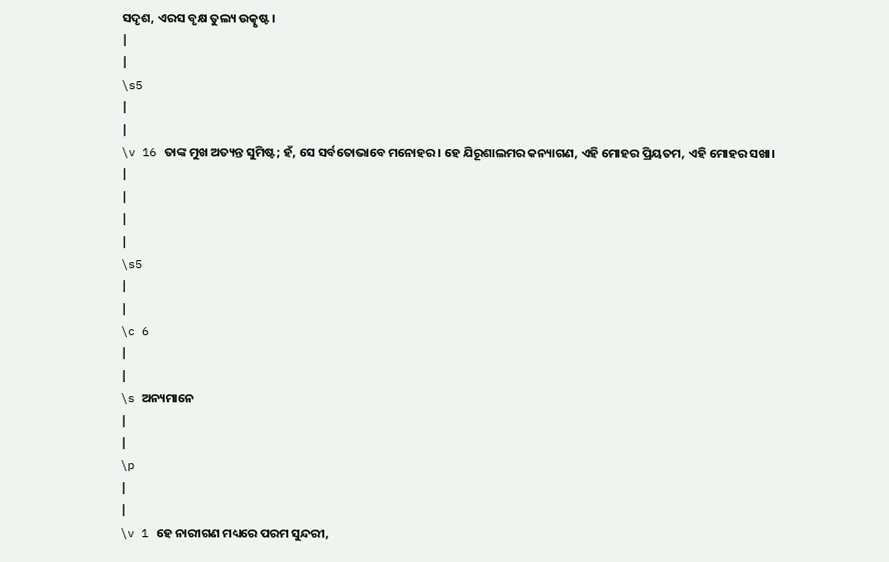ସଦୃଶ, ଏରସ ବୃକ୍ଷ ତୁଲ୍ୟ ଉତ୍କୃଷ୍ଟ।
|
|
\s5
|
|
\v 16 ତାଙ୍କ ମୁଖ ଅତ୍ୟନ୍ତ ସୁମିଷ୍ଟ; ହଁ, ସେ ସର୍ବତୋଭାବେ ମନୋହର। ହେ ଯିରୂଶାଲମର କନ୍ୟାଗଣ, ଏହି ମୋହର ପ୍ରିୟତମ, ଏହି ମୋହର ସଖା।
|
|
|
|
\s5
|
|
\c 6
|
|
\s ଅନ୍ୟମାନେ
|
|
\p
|
|
\v 1 ହେ ନାରୀଗଣ ମଧ୍ୟରେ ପରମ ସୁନ୍ଦରୀ,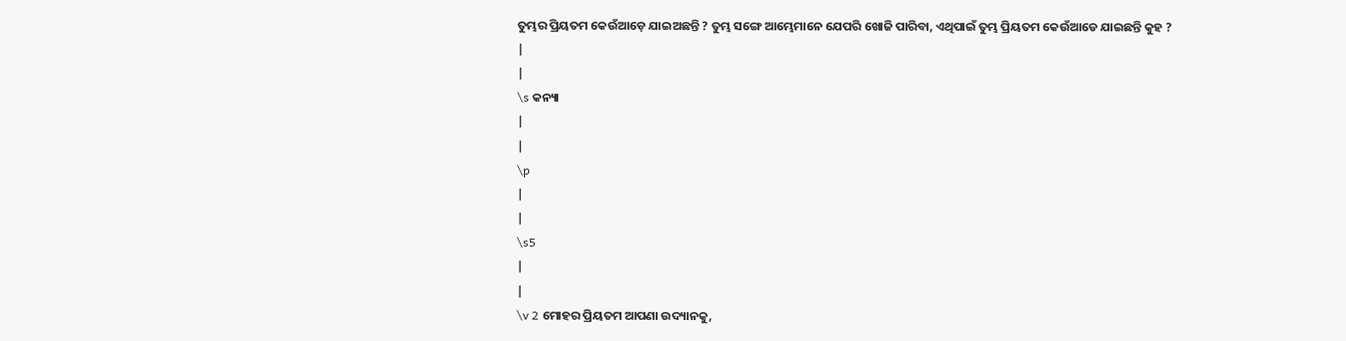ତୁମ୍ଭର ପ୍ରିୟତମ କେଉଁଆଡ଼େ ଯାଇଅଛନ୍ତି ? ତୁମ୍ଭ ସଙ୍ଗେ ଆମ୍ଭେମାନେ ଯେପରି ଖୋଜି ପାରିବା, ଏଥିପାଇଁ ତୁମ୍ଭ ପ୍ରିୟତମ କେଉଁଆଡେ ଯାଇଛନ୍ତି କୁହ ?
|
|
\s କନ୍ୟା
|
|
\p
|
|
\s5
|
|
\v 2 ମୋହର ପ୍ରିୟତମ ଆପଣା ଉଦ୍ୟାନକୁ,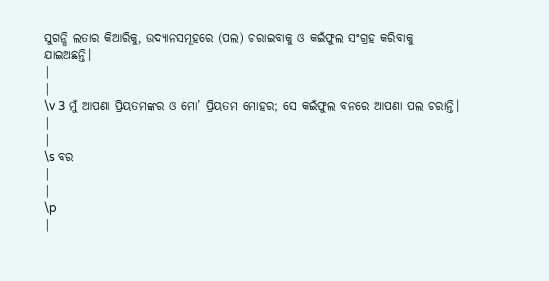ସୁଗନ୍ଧି ଲତାର କିଆରିକୁ, ଉଦ୍ୟାନସମୂହରେ (ପଲ) ଚରାଇବାକୁ ଓ କଇଁଫୁଲ ସଂଗ୍ରହ କରିବାକୁ ଯାଇଅଛନ୍ତି।
|
|
\v 3 ମୁଁ ଆପଣା ପ୍ରିୟତମଙ୍କର ଓ ମୋ’ ପ୍ରିୟତମ ମୋହର; ସେ କଇଁଫୁଲ ବନରେ ଆପଣା ପଲ ଚରାନ୍ତି।
|
|
\s ବର
|
|
\p
|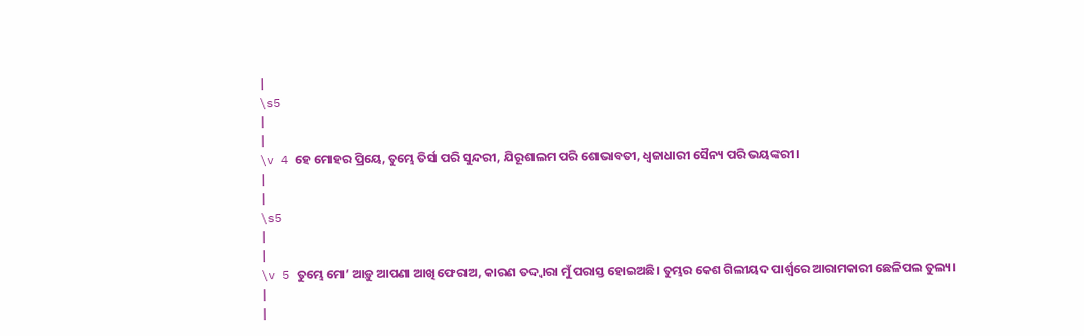|
\s5
|
|
\v 4 ହେ ମୋହର ପ୍ରିୟେ, ତୁମ୍ଭେ ତିର୍ସା ପରି ସୁନ୍ଦରୀ, ଯିରୂଶାଲମ ପରି ଶୋଭାବତୀ, ଧ୍ୱଜାଧାରୀ ସୈନ୍ୟ ପରି ଭୟଙ୍କରୀ।
|
|
\s5
|
|
\v 5 ତୁମ୍ଭେ ମୋ’ ଆଡ଼ୁ ଆପଣା ଆଖି ଫେରାଅ, କାରଣ ତଦ୍ଦ୍ୱାରା ମୁଁ ପରାସ୍ତ ହୋଇଅଛି। ତୁମ୍ଭର କେଶ ଗିଲୀୟଦ ପାର୍ଶ୍ୱରେ ଆରାମକାରୀ ଛେଳିପଲ ତୁଲ୍ୟ।
|
|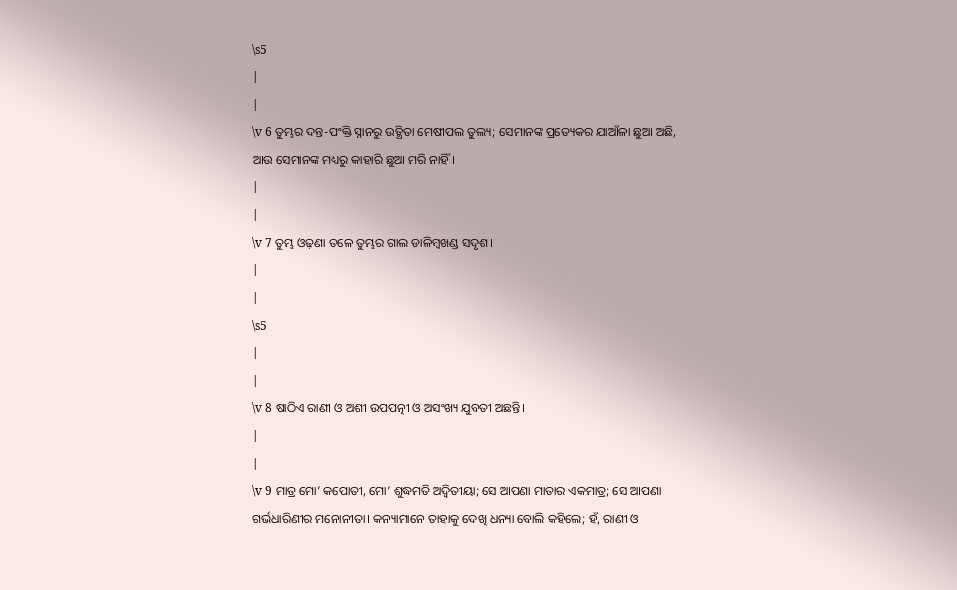\s5
|
|
\v 6 ତୁମ୍ଭର ଦନ୍ତ-ପଂକ୍ତି ସ୍ନାନରୁ ଉତ୍ଥିତା ମେଷୀପଲ ତୁଲ୍ୟ; ସେମାନଙ୍କ ପ୍ରତ୍ୟେକର ଯାଆଁଳା ଛୁଆ ଅଛି, ଆଉ ସେମାନଙ୍କ ମଧ୍ୟରୁ କାହାରି ଛୁଆ ମରି ନାହିଁ।
|
|
\v 7 ତୁମ୍ଭ ଓଢ଼ଣା ତଳେ ତୁମ୍ଭର ଗାଲ ଡାଳିମ୍ବଖଣ୍ଡ ସଦୃଶ।
|
|
\s5
|
|
\v 8 ଷାଠିଏ ରାଣୀ ଓ ଅଶୀ ଉପପତ୍ନୀ ଓ ଅସଂଖ୍ୟ ଯୁବତୀ ଅଛନ୍ତି।
|
|
\v 9 ମାତ୍ର ମୋ’ କପୋତୀ, ମୋ’ ଶୁଦ୍ଧମତି ଅଦ୍ୱିତୀୟା; ସେ ଆପଣା ମାତାର ଏକମାତ୍ର; ସେ ଆପଣା ଗର୍ଭଧାରିଣୀର ମନୋନୀତା। କନ୍ୟାମାନେ ତାହାକୁ ଦେଖି ଧନ୍ୟା ବୋଲି କହିଲେ; ହଁ, ରାଣୀ ଓ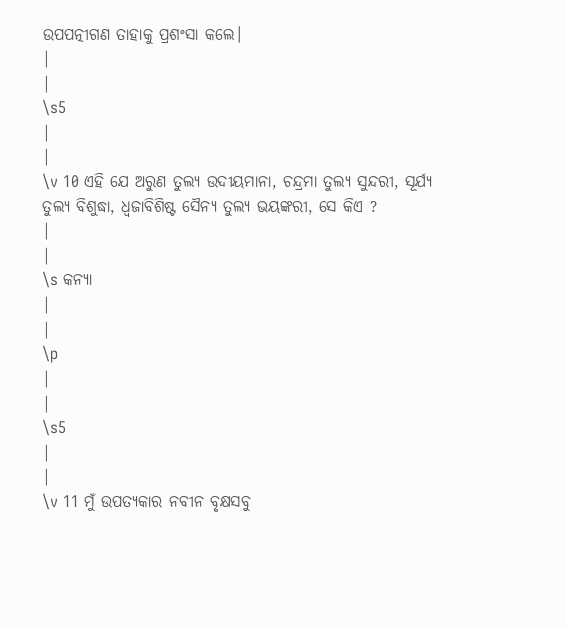ଉପପତ୍ନୀଗଣ ତାହାକୁ ପ୍ରଶଂସା କଲେ।
|
|
\s5
|
|
\v 10 ଏହି ଯେ ଅରୁଣ ତୁଲ୍ୟ ଉଦୀୟମାନା, ଚନ୍ଦ୍ରମା ତୁଲ୍ୟ ସୁନ୍ଦରୀ, ସୂର୍ଯ୍ୟ ତୁଲ୍ୟ ବିଶୁଦ୍ଧା, ଧ୍ୱଜାବିଶିଷ୍ଟ ସୈନ୍ୟ ତୁଲ୍ୟ ଭୟଙ୍କରୀ, ସେ କିଏ ?
|
|
\s କନ୍ୟା
|
|
\p
|
|
\s5
|
|
\v 11 ମୁଁ ଉପତ୍ୟକାର ନବୀନ ବୃକ୍ଷସବୁ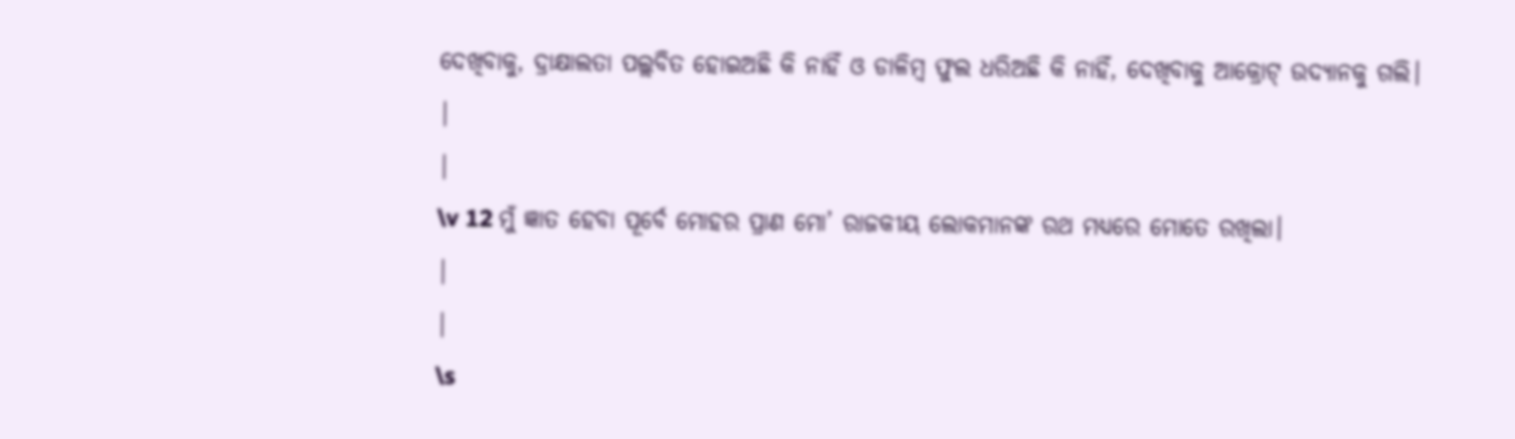ଦେଖିବାକୁ, ଦ୍ରାକ୍ଷାଲତା ପଲ୍ଲବିତ ହୋଇଅଛି କି ନାହିଁ ଓ ଡାଳିମ୍ବ ଫୁଲ ଧରିଅଛି କି ନାହିଁ, ଦେଖିବାକୁ ଆକ୍ରୋଟ୍ ଉଦ୍ୟାନକୁ ଗଲି।
|
|
\v 12 ମୁଁ ଜ୍ଞାତ ହେବା ପୂର୍ବେ ମୋହର ପ୍ରାଣ ମୋ’ ରାଜକୀୟ ଲୋକମାନଙ୍କ ରଥ ମଧ୍ୟରେ ମୋତେ ରଖିଲା।
|
|
\s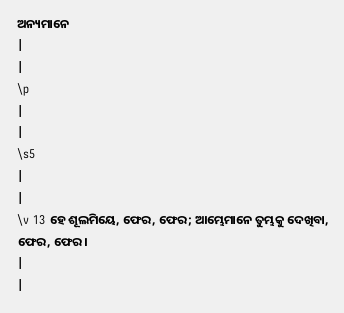ଅନ୍ୟମାନେ
|
|
\p
|
|
\s5
|
|
\v 13 ହେ ଶୂଲମିୟେ, ଫେର, ଫେର; ଆମ୍ଭେମାନେ ତୁମ୍ଭକୁ ଦେଖିବା, ଫେର, ଫେର।
|
|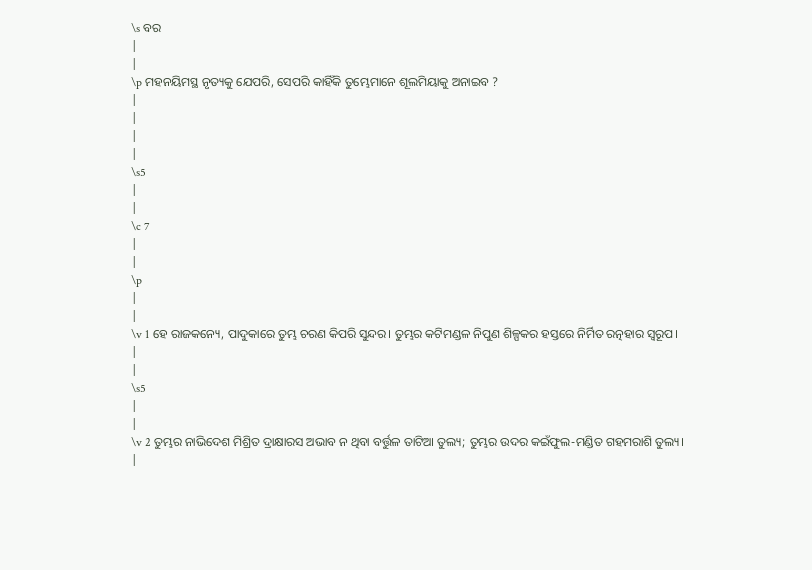\s ବର
|
|
\p ମହନୟିମସ୍ଥ ନୃତ୍ୟକୁ ଯେପରି, ସେପରି କାହିଁକି ତୁମ୍ଭେମାନେ ଶୂଲମିୟାକୁ ଅନାଇବ ?
|
|
|
|
\s5
|
|
\c 7
|
|
\p
|
|
\v 1 ହେ ରାଜକନ୍ୟେ, ପାଦୁକାରେ ତୁମ୍ଭ ଚରଣ କିପରି ସୁନ୍ଦର। ତୁମ୍ଭର କଟିମଣ୍ଡଳ ନିପୁଣ ଶିଳ୍ପକର ହସ୍ତରେ ନିର୍ମିତ ରତ୍ନହାର ସ୍ୱରୂପ।
|
|
\s5
|
|
\v 2 ତୁମ୍ଭର ନାଭିଦେଶ ମିଶ୍ରିତ ଦ୍ରାକ୍ଷାରସ ଅଭାବ ନ ଥିବା ବର୍ତ୍ତୁଳ ତାଟିଆ ତୁଲ୍ୟ; ତୁମ୍ଭର ଉଦର କଇଁଫୁଲ-ମଣ୍ଡିତ ଗହମରାଶି ତୁଲ୍ୟ।
|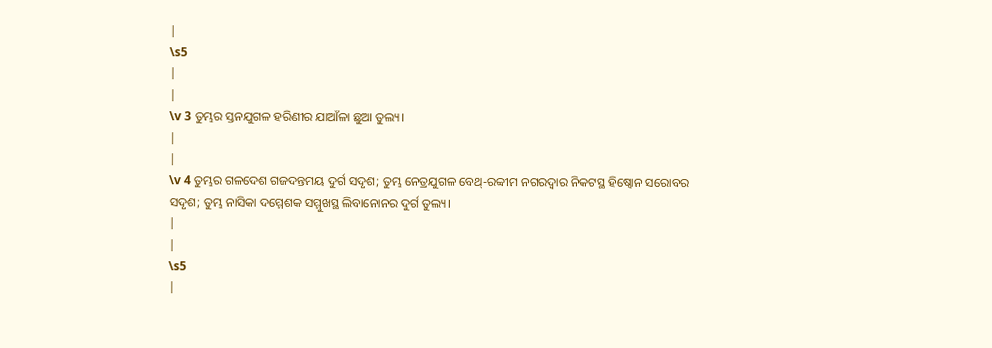|
\s5
|
|
\v 3 ତୁମ୍ଭର ସ୍ତନଯୁଗଳ ହରିଣୀର ଯାଆଁଳା ଛୁଆ ତୁଲ୍ୟ।
|
|
\v 4 ତୁମ୍ଭର ଗଳଦେଶ ଗଜଦନ୍ତମୟ ଦୁର୍ଗ ସଦୃଶ; ତୁମ୍ଭ ନେତ୍ରଯୁଗଳ ବେଥ୍-ରବ୍ବୀମ ନଗରଦ୍ୱାର ନିକଟସ୍ଥ ହିଷ୍ବୋନ ସରୋବର ସଦୃଶ; ତୁମ୍ଭ ନାସିକା ଦମ୍ମେଶକ ସମ୍ମୁଖସ୍ଥ ଲିବାନୋନର ଦୁର୍ଗ ତୁଲ୍ୟ।
|
|
\s5
|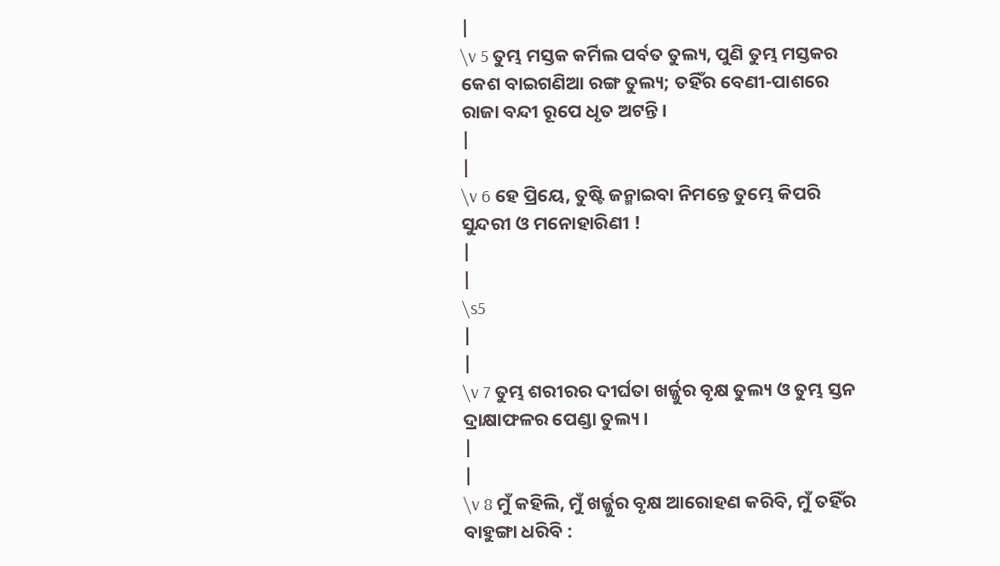|
\v 5 ତୁମ୍ଭ ମସ୍ତକ କର୍ମିଲ ପର୍ବତ ତୁଲ୍ୟ, ପୁଣି ତୁମ୍ଭ ମସ୍ତକର କେଶ ବାଇଗଣିଆ ରଙ୍ଗ ତୁଲ୍ୟ; ତହିଁର ବେଣୀ-ପାଶରେ ରାଜା ବନ୍ଦୀ ରୂପେ ଧୃତ ଅଟନ୍ତି।
|
|
\v 6 ହେ ପ୍ରିୟେ, ତୁଷ୍ଟି ଜନ୍ମାଇବା ନିମନ୍ତେ ତୁମ୍ଭେ କିପରି ସୁନ୍ଦରୀ ଓ ମନୋହାରିଣୀ !
|
|
\s5
|
|
\v 7 ତୁମ୍ଭ ଶରୀରର ଦୀର୍ଘତା ଖର୍ଜ୍ଜୁର ବୃକ୍ଷ ତୁଲ୍ୟ ଓ ତୁମ୍ଭ ସ୍ତନ ଦ୍ରାକ୍ଷାଫଳର ପେଣ୍ଡା ତୁଲ୍ୟ।
|
|
\v 8 ମୁଁ କହିଲି, ମୁଁ ଖର୍ଜ୍ଜୁର ବୃକ୍ଷ ଆରୋହଣ କରିବି, ମୁଁ ତହିଁର ବାହୁଙ୍ଗା ଧରିବି :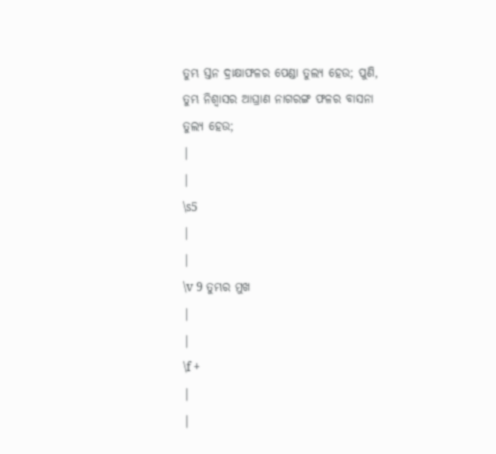ତୁମ୍ଭ ସ୍ତନ ଦ୍ରାକ୍ଷାଫଳର ପେଣ୍ଡା ତୁଲ୍ୟ ହେଉ; ପୁଣି, ତୁମ୍ଭ ନିଶ୍ୱାସର ଆଘ୍ରାଣ ନାଗରଙ୍ଗ ଫଳର ବାସନା ତୁଲ୍ୟ ହେଉ;
|
|
\s5
|
|
\v 9 ତୁମ୍ଭର ମୁଖ
|
|
\f +
|
|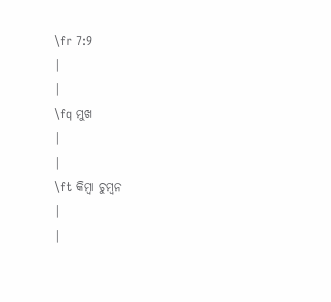\fr 7:9
|
|
\fq ମୁଖ
|
|
\ft କିମ୍ବା ଚୁମ୍ବନ
|
|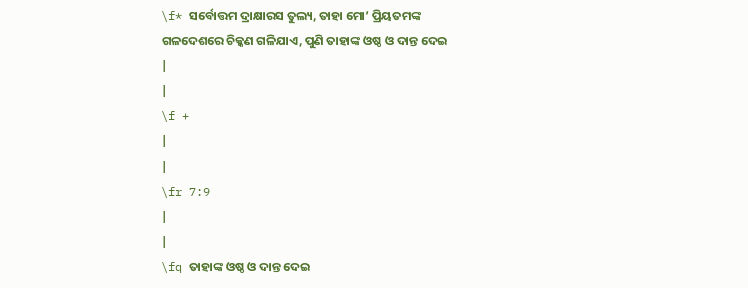\f* ସର୍ବୋତ୍ତମ ଦ୍ରାକ୍ଷାରସ ତୁଲ୍ୟ, ତାହା ମୋ’ ପ୍ରିୟତମଙ୍କ ଗଳଦେଶରେ ଚିକ୍କଣ ଗଳିଯାଏ, ପୁଣି ତାହାଙ୍କ ଓଷ୍ଠ ଓ ଦାନ୍ତ ଦେଇ
|
|
\f +
|
|
\fr 7:9
|
|
\fq ତାହାଙ୍କ ଓଷ୍ଠ ଓ ଦାନ୍ତ ଦେଇ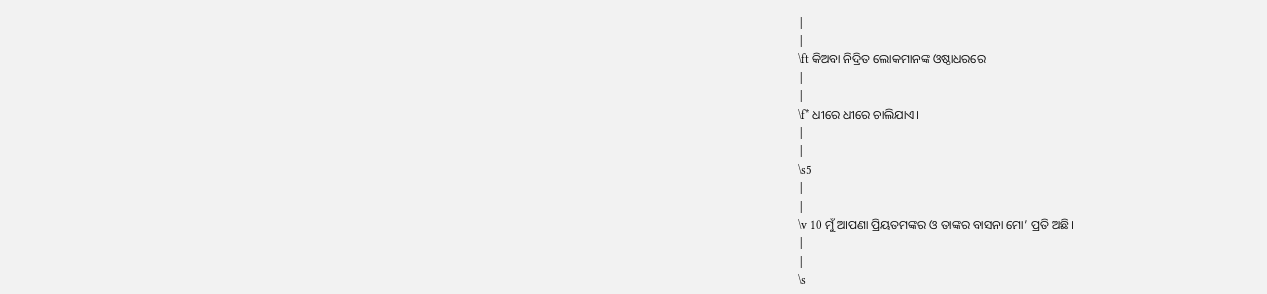|
|
\ft କିଅବା ନିଦ୍ରିତ ଲୋକମାନଙ୍କ ଓଷ୍ଠାଧରରେ
|
|
\f* ଧୀରେ ଧୀରେ ଚାଲିଯାଏ।
|
|
\s5
|
|
\v 10 ମୁଁ ଆପଣା ପ୍ରିୟତମଙ୍କର ଓ ତାଙ୍କର ବାସନା ମୋ’ ପ୍ରତି ଅଛି।
|
|
\s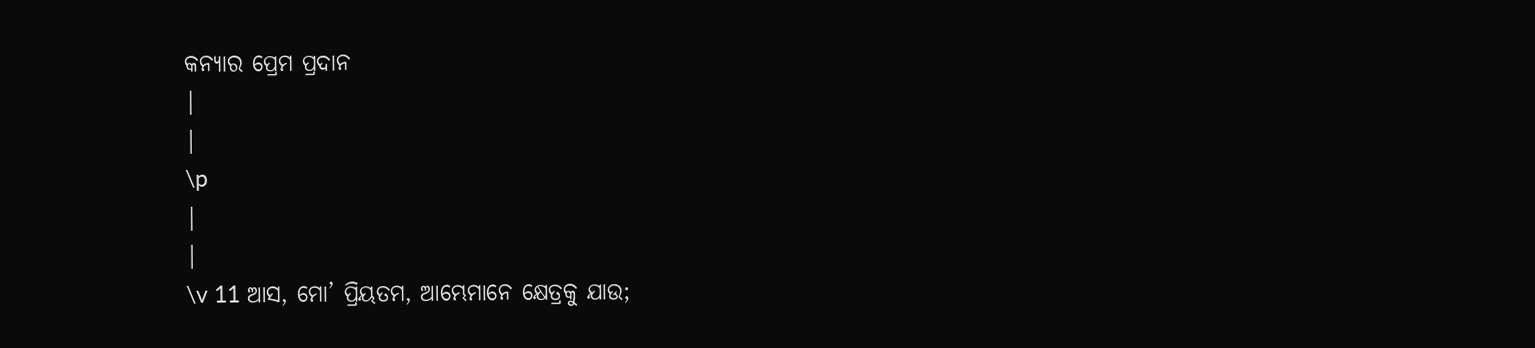କନ୍ୟାର ପ୍ରେମ ପ୍ରଦାନ
|
|
\p
|
|
\v 11 ଆସ, ମୋ’ ପ୍ରିୟତମ, ଆମ୍ଭେମାନେ କ୍ଷେତ୍ରକୁ ଯାଉ;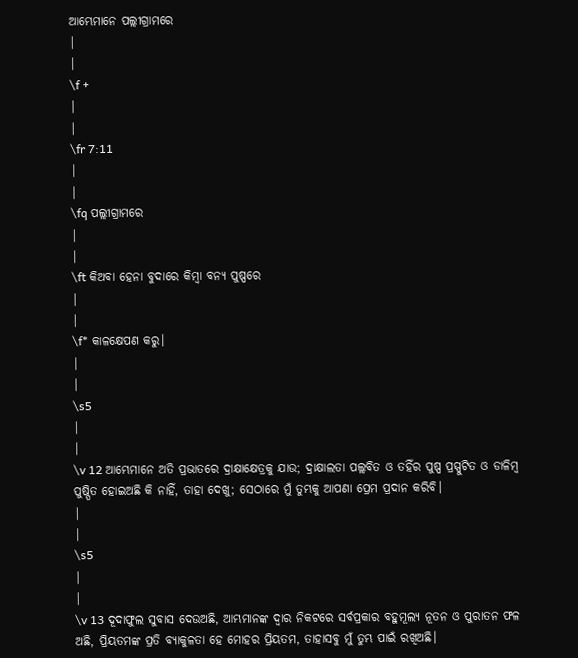ଆମ୍ଭେମାନେ ପଲ୍ଲୀଗ୍ରାମରେ
|
|
\f +
|
|
\fr 7:11
|
|
\fq ପଲ୍ଲୀଗ୍ରାମରେ
|
|
\ft କିଅବା ହେନା ବୁଦାରେ କିମ୍ବା ବନ୍ୟ ପୁଷ୍ପରେ
|
|
\f* କାଳକ୍ଷେପଣ କରୁ।
|
|
\s5
|
|
\v 12 ଆମ୍ଭେମାନେ ଅତି ପ୍ରଭାତରେ ଦ୍ରାକ୍ଷାକ୍ଷେତ୍ରକୁ ଯାଉ; ଦ୍ରାକ୍ଷାଲତା ପଲ୍ଲବିତ ଓ ତହିଁର ପୁଷ୍ପ ପ୍ରସ୍ପୁଟିତ ଓ ଡାଳିମ୍ବ ପୁଷ୍ପିତ ହୋଇଅଛି କି ନାହିଁ, ତାହା ଦେଖୁ; ସେଠାରେ ମୁଁ ତୁମ୍ଭକୁ ଆପଣା ପ୍ରେମ ପ୍ରଦାନ କରିବି।
|
|
\s5
|
|
\v 13 ଦୂଦାଫୁଲ ସୁବାସ ଦେଉଅଛି, ଆମ୍ଭମାନଙ୍କ ଦ୍ୱାର ନିକଟରେ ସର୍ବପ୍ରକାର ବହୁମୂଲ୍ୟ ନୂତନ ଓ ପୁରାତନ ଫଳ ଅଛି, ପ୍ରିୟତମଙ୍କ ପ୍ରତି ବ୍ୟାକୁଳତା ହେ ମୋହର ପ୍ରିୟତମ, ତାହାସବୁ ମୁଁ ତୁମ୍ଭ ପାଇଁ ରଖିଅଛି।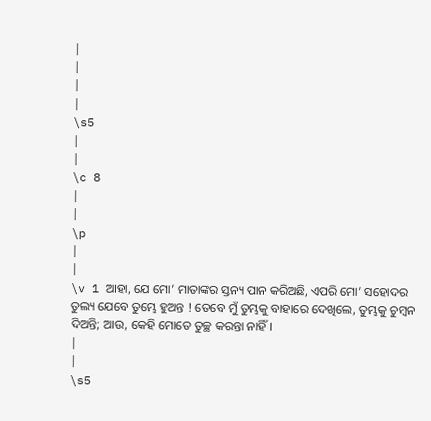|
|
|
|
\s5
|
|
\c 8
|
|
\p
|
|
\v 1 ଆହା, ଯେ ମୋ’ ମାତାଙ୍କର ସ୍ତନ୍ୟ ପାନ କରିଅଛି, ଏପରି ମୋ’ ସହୋଦର ତୁଲ୍ୟ ଯେବେ ତୁମ୍ଭେ ହୁଅନ୍ତ ! ତେବେ ମୁଁ ତୁମ୍ଭକୁ ବାହାରେ ଦେଖିଲେ, ତୁମ୍ଭକୁ ଚୁମ୍ବନ ଦିଅନ୍ତି; ଆଉ, କେହି ମୋତେ ତୁଚ୍ଛ କରନ୍ତା ନାହିଁ।
|
|
\s5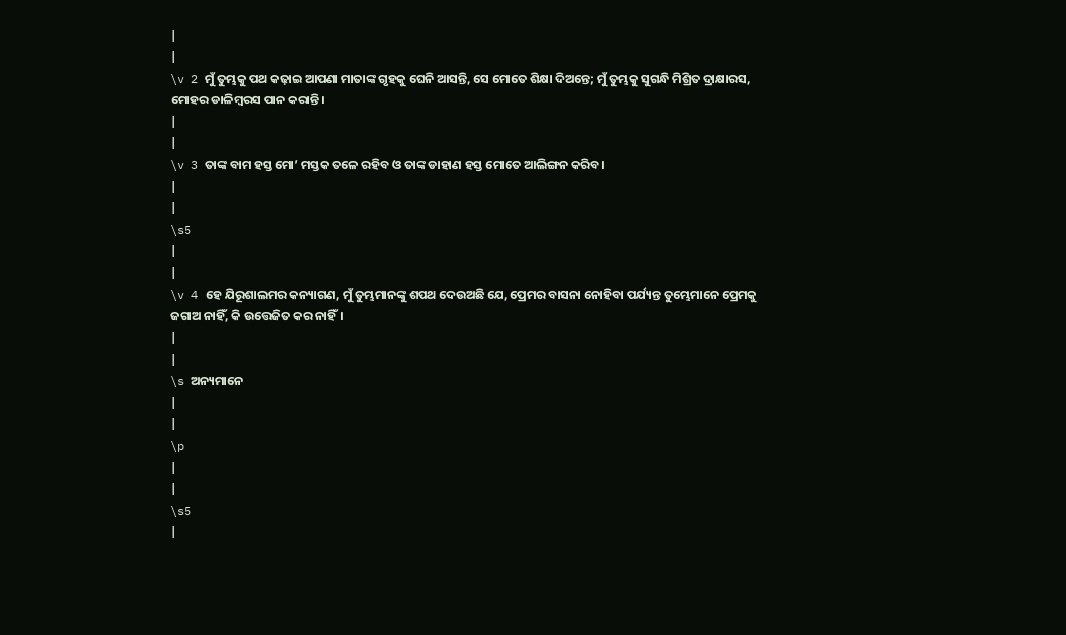|
|
\v 2 ମୁଁ ତୁମ୍ଭକୁ ପଥ କଢ଼ାଇ ଆପଣା ମାତାଙ୍କ ଗୃହକୁ ଘେନି ଆସନ୍ତି, ସେ ମୋତେ ଶିକ୍ଷା ଦିଅନ୍ତେ; ମୁଁ ତୁମ୍ଭକୁ ସୁଗନ୍ଧି ମିଶ୍ରିତ ଦ୍ରାକ୍ଷାରସ, ମୋହର ଡାଳିମ୍ବରସ ପାନ କରାନ୍ତି।
|
|
\v 3 ତାଙ୍କ ବାମ ହସ୍ତ ମୋ’ ମସ୍ତକ ତଳେ ରହିବ ଓ ତାଙ୍କ ଡାହାଣ ହସ୍ତ ମୋତେ ଆଲିଙ୍ଗନ କରିବ।
|
|
\s5
|
|
\v 4 ହେ ଯିରୂଶାଲମର କନ୍ୟାଗଣ, ମୁଁ ତୁମ୍ଭମାନଙ୍କୁ ଶପଥ ଦେଉଅଛି ଯେ, ପ୍ରେମର ବାସନା ନୋହିବା ପର୍ଯ୍ୟନ୍ତ ତୁମ୍ଭେମାନେ ପ୍ରେମକୁ ଜଗାଅ ନାହିଁ, କି ଉତ୍ତେଜିତ କର ନାହିଁ।
|
|
\s ଅନ୍ୟମାନେ
|
|
\p
|
|
\s5
|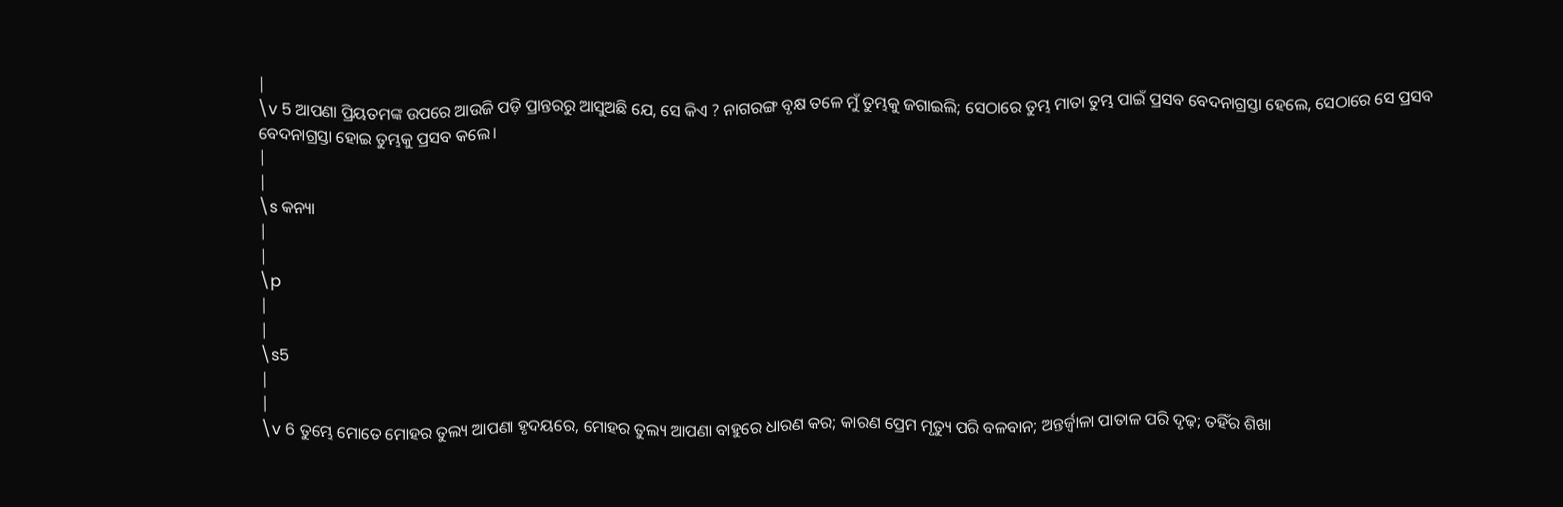|
\v 5 ଆପଣା ପ୍ରିୟତମଙ୍କ ଉପରେ ଆଉଜି ପଡ଼ି ପ୍ରାନ୍ତରରୁ ଆସୁଅଛି ଯେ, ସେ କିଏ ? ନାଗରଙ୍ଗ ବୃକ୍ଷ ତଳେ ମୁଁ ତୁମ୍ଭକୁ ଜଗାଇଲି; ସେଠାରେ ତୁମ୍ଭ ମାତା ତୁମ୍ଭ ପାଇଁ ପ୍ରସବ ବେଦନାଗ୍ରସ୍ତା ହେଲେ, ସେଠାରେ ସେ ପ୍ରସବ ବେଦନାଗ୍ରସ୍ତା ହୋଇ ତୁମ୍ଭକୁ ପ୍ରସବ କଲେ।
|
|
\s କନ୍ୟା
|
|
\p
|
|
\s5
|
|
\v 6 ତୁମ୍ଭେ ମୋତେ ମୋହର ତୁଲ୍ୟ ଆପଣା ହୃଦୟରେ, ମୋହର ତୁଲ୍ୟ ଆପଣା ବାହୁରେ ଧାରଣ କର; କାରଣ ପ୍ରେମ ମୃତ୍ୟୁ ପରି ବଳବାନ; ଅନ୍ତର୍ଜ୍ୱାଳା ପାତାଳ ପରି ଦୃଢ଼; ତହିଁର ଶିଖା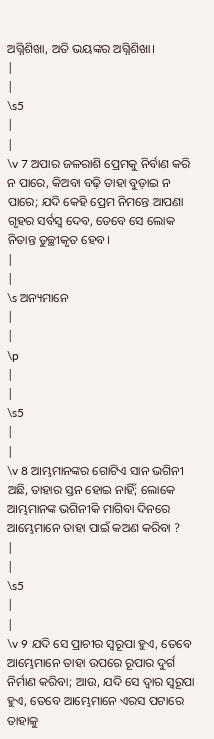ଅଗ୍ନିଶିଖା, ଅତି ଭୟଙ୍କର ଅଗ୍ନିଶିଖା।
|
|
\s5
|
|
\v 7 ଅପାର ଜଳରାଶି ପ୍ରେମକୁ ନିର୍ବାଣ କରି ନ ପାରେ, କିଅବା ବଢ଼ି ତାହା ବୁଡ଼ାଇ ନ ପାରେ; ଯଦି କେହି ପ୍ରେମ ନିମନ୍ତେ ଆପଣା ଗୃହର ସର୍ବସ୍ୱ ଦେବ, ତେବେ ସେ ଲୋକ ନିତାନ୍ତ ତୁଚ୍ଛୀକୃତ ହେବ।
|
|
\s ଅନ୍ୟମାନେ
|
|
\p
|
|
\s5
|
|
\v 8 ଆମ୍ଭମାନଙ୍କର ଗୋଟିଏ ସାନ ଭଗିନୀ ଅଛି, ତାହାର ସ୍ତନ ହୋଇ ନାହିଁ; ଲୋକେ ଆମ୍ଭମାନଙ୍କ ଭଗିନୀକି ମାଗିବା ଦିନରେ ଆମ୍ଭେମାନେ ତାହା ପାଇଁ କଅଣ କରିବା ?
|
|
\s5
|
|
\v 9 ଯଦି ସେ ପ୍ରାଚୀର ସ୍ୱରୂପା ହୁଏ, ତେବେ ଆମ୍ଭେମାନେ ତାହା ଉପରେ ରୂପାର ଦୁର୍ଗ ନିର୍ମାଣ କରିବା; ଆଉ, ଯଦି ସେ ଦ୍ୱାର ସ୍ୱରୂପା ହୁଏ, ତେବେ ଆମ୍ଭେମାନେ ଏରସ ପଟାରେ ତାହାକୁ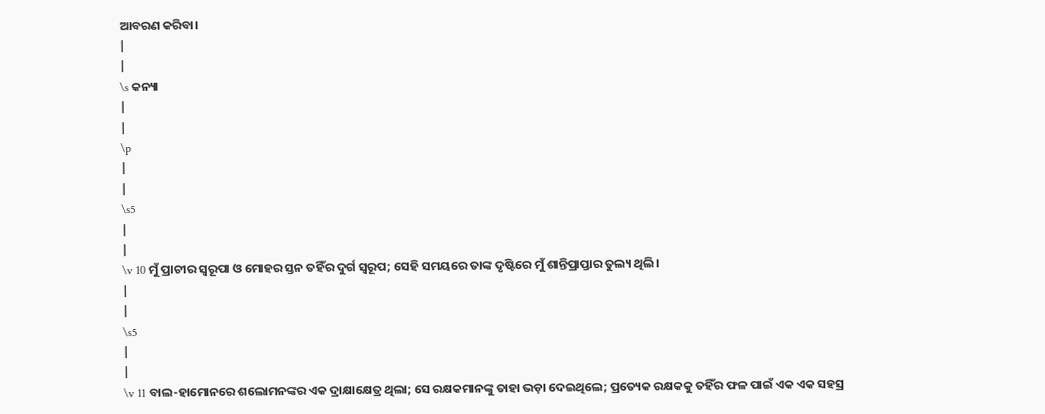ଆବରଣ କରିବା।
|
|
\s କନ୍ୟା
|
|
\p
|
|
\s5
|
|
\v 10 ମୁଁ ପ୍ରାଚୀର ସ୍ୱରୂପା ଓ ମୋହର ସ୍ତନ ତହିଁର ଦୁର୍ଗ ସ୍ୱରୂପ; ସେହି ସମୟରେ ତାଙ୍କ ଦୃଷ୍ଟିରେ ମୁଁ ଶାନ୍ତିପ୍ରାପ୍ତାର ତୁଲ୍ୟ ଥିଲି।
|
|
\s5
|
|
\v 11 ବାଲ-ହାମୋନରେ ଶଲୋମନଙ୍କର ଏକ ଦ୍ରାକ୍ଷାକ୍ଷେତ୍ର ଥିଲା; ସେ ରକ୍ଷକମାନଙ୍କୁ ତାହା ଭଡ଼ା ଦେଇଥିଲେ; ପ୍ରତ୍ୟେକ ରକ୍ଷକକୁ ତହିଁର ଫଳ ପାଇଁ ଏକ ଏକ ସହସ୍ର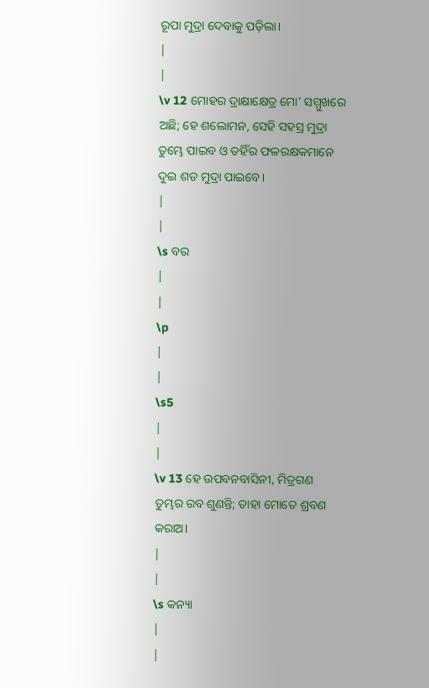ରୂପା ମୁଦ୍ରା ଦେବାକୁ ପଡ଼ିଲା।
|
|
\v 12 ମୋହର ଦ୍ରାକ୍ଷାକ୍ଷେତ୍ର ମୋ’ ସମ୍ମୁଖରେ ଅଛି; ହେ ଶଲୋମନ, ସେହି ସହସ୍ର ମୁଦ୍ରା ତୁମ୍ଭେ ପାଇବ ଓ ତହିଁର ଫଳରକ୍ଷକମାନେ ଦୁଇ ଶତ ମୁଦ୍ରା ପାଇବେ।
|
|
\s ବର
|
|
\p
|
|
\s5
|
|
\v 13 ହେ ଉପବନବାସିନୀ, ମିତ୍ରଗଣ ତୁମ୍ଭର ରବ ଶୁଣନ୍ତି; ତାହା ମୋତେ ଶ୍ରବଣ କରାଅ।
|
|
\s କନ୍ୟା
|
|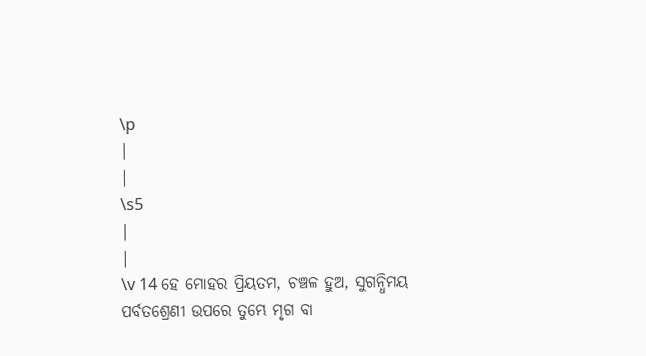\p
|
|
\s5
|
|
\v 14 ହେ ମୋହର ପ୍ରିୟତମ, ଚଞ୍ଚଳ ହୁଅ, ସୁଗନ୍ଧିମୟ ପର୍ବତଶ୍ରେଣୀ ଉପରେ ତୁମ୍ଭେ ମୃଗ ବା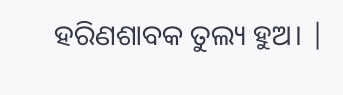ହରିଣଶାବକ ତୁଲ୍ୟ ହୁଅ। |